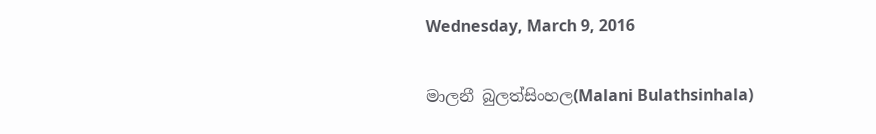Wednesday, March 9, 2016

මාලනී බුලත්සිංහල(Malani Bulathsinhala)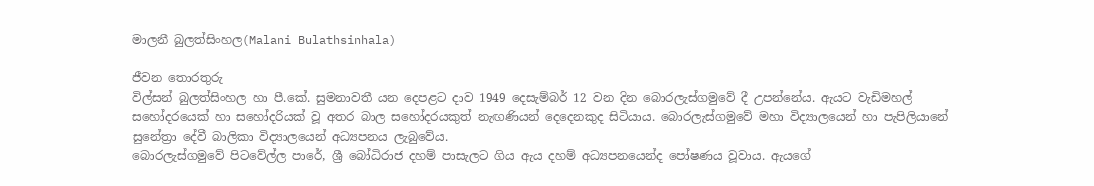මාලනී බුලත්සිංහල(Malani Bulathsinhala)

ජීවන තොරතුරු
විල්සන් බුලත්සිංහල හා පී.කේ. සුමනාවතී යන දෙපළට දාව 1949 දෙසැම්බර් 12 වන දින බොරලැස්ගමුවේ දී උපන්නේය. ඇයට වැඩිමහල් සහෝදරයෙක් හා සහෝදරියක් වූ අතර බාල සහෝදරයකුත් නැඟණියන් දෙදෙනකුද සිටියාය. බොරලැස්ගමුවේ මහා විද්‍යාලයෙන් හා පැපිලියානේ සුනේත්‍රා දේවී බාලිකා විද්‍යාලයෙන් අධ්‍යපනය ලැබුවේය.
බොරලැස්ගමුවේ පිටවේල්ල පාරේ, ශ්‍රී බෝධිරාජ දහම් පාසැලට ගිය ඇය දහම් අධ්‍යපනයෙන්ද පෝෂණය වූවාය. ඇයගේ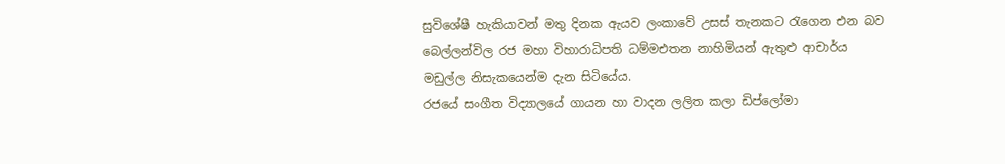සුවිශේෂී හැකියාවන් මතු දිනක ඇයව ලංකාවේ උසස් තැනකට රැගෙන එන බව බෙල්ලන්විල රජ මහා විහාරාධිපති ධම්මඑතන නාහිමියන් ඇතුළු ආචාර්ය මඩුල්ල නිසැකයෙන්ම දැන සිටියේය.
රජයේ සංගීත විද්‍යාලයේ ගායන හා වාදන ලලිත කලා ඩිප්ලෝමා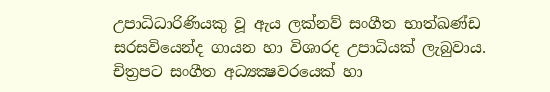උපාධිධාරිණියකු වූ ඇය ලක්නව් සංගීත භාත්ඛණ්ඩ සරසවියෙන්ද ගායන හා විශාරද උපාධියක් ලැබුවාය. චිත්‍රපට සංගීත අධ්‍යක්‍ෂවරයෙක් හා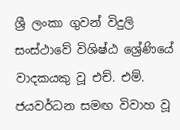ශ්‍රී ලංකා ගුවන් විදුලි සංස්ථාවේ විශිෂ්ඨ ශ්‍රේණියේ වාදකයකු වූ එච්. එම්. ජයවර්ධන සමඟ විවාහ වූ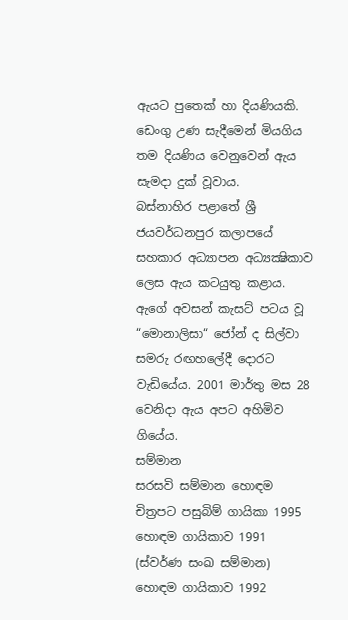ඇයට පුතෙක් හා දියණියකි. ඩෙංගු උණ සැදීමෙන් මියගිය තම දියණිය වෙනුවෙන් ඇය සැමදා දුක් වූවාය.
බස්නාහිර පළාතේ ශ්‍රී ජයවර්ධනපුර කලා‍පයේ සහකාර අධ්‍යාපන අධ්‍යක්‍ෂිකාව ලෙස ඇය කටයුතු කළාය. ඇගේ අවසන් කැසට් පටය වූ “මොනාලිසා“ ජෝන් ද සිල්වා සමරු රඟහලේදී දොරට වැඩියේය. 2001 මාර්තු මස 28 වෙනිදා ඇය අපට අහිමිව ගියේය.
සම්මාන
සරසවි සම්මාන හොඳම චිත්‍රපට පසුබිම් ගායිකා 1995
හොඳම ගායිකාව 1991 (ස්වර්ණ සංඛ සම්මාන)
හොඳම ගායිකාව 1992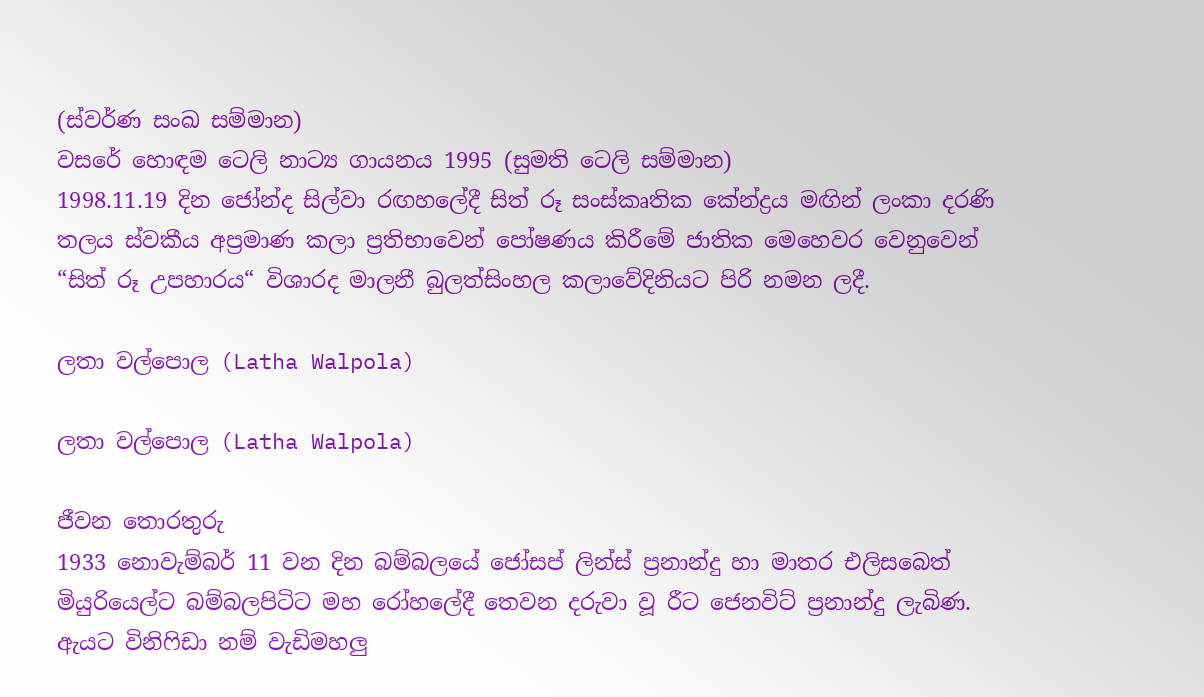(ස්වර්ණ සංඛ සම්මාන)
වසරේ හොඳම ටෙලි නාට්‍ය ගායනය 1995 (සුමති ටෙලි සම්මාන)
1998.11.19 දින ජෝන්ද සිල්වා රඟහලේදී සිත් රූ සංස්කෘතික කේන්ද්‍රය මඟින් ලංකා දරණි තලය ස්වකීය අප්‍රමාණ කලා ප්‍රතිභාවෙන් පෝෂණය කිරීමේ ජාතික මෙහෙවර වෙනුවෙන් “සිත් රූ උපහාරය“ විශාරද මාලනී බුලත්සිංහල කලාවේදිනියට පිරි නමන ලදී.

ලතා වල්පොල (Latha Walpola)

ලතා වල්පොල (Latha Walpola)

ජීවන තොරතුරු
1933 නොවැම්බර් 11 වන දින බම්බලයේ ජෝසප් ලින්ස් ප්‍රනාන්දු හා මාතර එලිසබෙත් මියුරියෙල්ට බම්බලපිටිට මහ රෝහලේදී තෙවන දරුවා වූ රීට ජෙනවිට් ප්‍රනාන්දු ලැබිණ. ඇයට විනිෆිඩා නම් වැඩිමහලු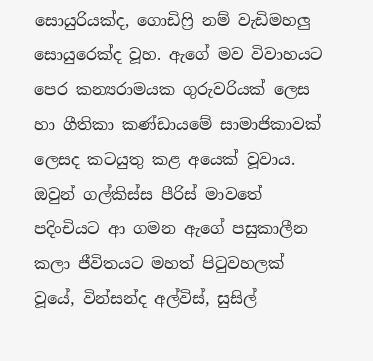සොයුරියක්ද, ගොඩිෆ්‍රි නම් වැඩිමහලු සොයුරෙක්ද වූහ. ඇගේ මව විවාහයට පෙර කන්‍යරාමයක ගුරුවරියක් ලෙස හා ගීතිකා කණ්ඩායමේ සාමාජිකාවක් ලෙසද කටයුතු කළ අයෙක් වූවාය.
ඔවුන් ගල්කිස්ස පීරිස් මාවතේ පදිංචියට ආ ගමන ඇගේ පසුකාලීන  කලා ජීවිතයට මහත් පිටුවහලක් වූයේ, වින්සන්ද අල්විස්, සුසිල්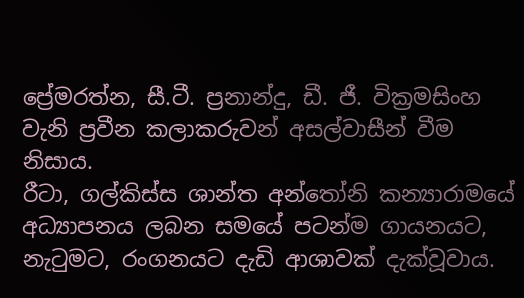ප්‍රේමරත්න, සී.ටී. ප්‍රනාන්දු, ඩී. ජී. වික්‍රමසිංහ වැනි ප්‍රවීන කලාකරුවන් අසල්වාසීන් වීම නිසාය.
රීටා, ගල්කිස්ස ශාන්ත අන්තෝනි කන්‍යාරාමයේ අධ්‍යාපනය ලබන සමයේ පටන්ම ගායනයට, නැටුමට, රංගනයට දැඩි ආශාවක් දැක්වූවාය.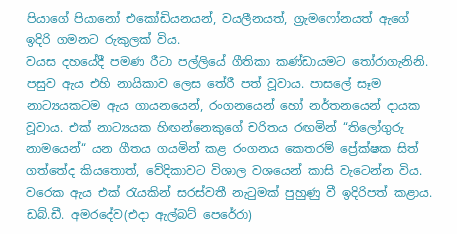පියාගේ පියානෝ එකෝඩියනයන්, වයලීනයත්, ග්‍රැමෆෝනයත් ඇගේ ඉදිරි ගමනට රුකුලක් විය.
වයස දහයේදී පමණ රීටා පල්ලියේ ගීතිකා කණ්ඩායමට තෝරාගැනිනි. පසුව ඇය එහි නායිකාව ලෙස තේරී පත් වූවාය. පාසලේ සෑම නාට්‍යයකටම ඇය ගායනයෙන්, රංගනයෙන් හෝ නර්තනයෙන් දායක වූවාය. එක් නාට්‍යයක හිඟන්නෙකුගේ චරිතය රඟමින් “තිලෝගුරු නාමයෙන්“ යන ගීතය ගයමින් කළ රංගනය කෙතරම් ප්‍රේක්ෂක සිත් ගත්තේද කියතොත්, වේදිකාවට විශාල වශයෙන් කාසි වැටෙන්න විය. වරෙක ඇය එක් රැයකින් සරස්වතී නැටුමක් පුහුණු වී ඉදිරිපත් කළාය.
ඩබ්.ඩී. අමරදේව(එදා ඇල්බට් පෙරේරා)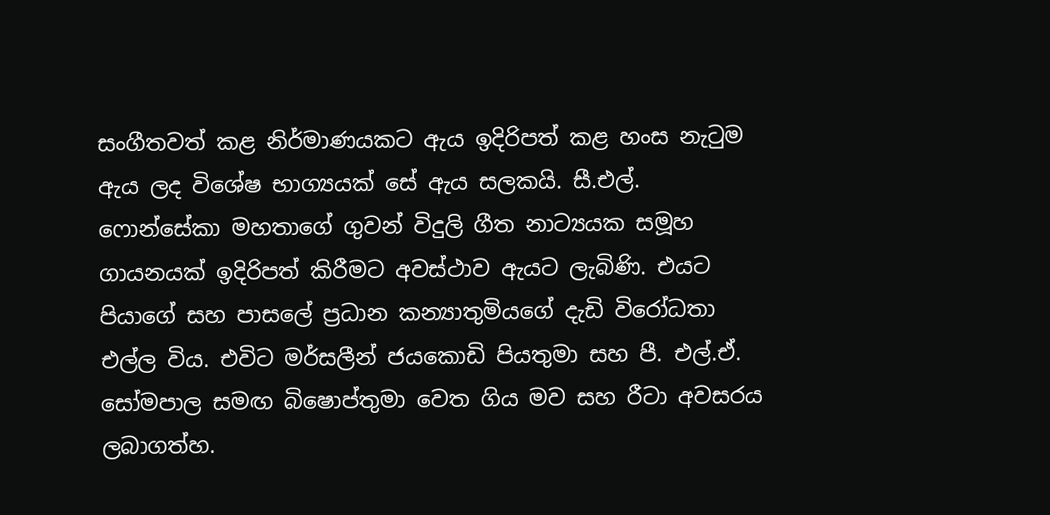සංගීතවත් කළ නිර්මාණයකට ඇය ඉදිරිපත් කළ හංස නැටුම ඇය ලද විශේෂ භාග්‍යයක් සේ ඇය සලකයි. සී.එල්. ෆොන්සේකා මහතාගේ ගුවන් විදුලි ගීත නාට්‍යයක සමූහ ගායනයක් ඉදිරිපත් කිරීමට අවස්ථාව ඇයට ලැබිණි. එයට පියාගේ සහ පාසලේ ප්‍රධාන කන්‍යාතුමියගේ දැඩි විරෝධතා එල්ල විය. එවිට මර්සලීන් ජයකොඩි පියතුමා සහ පී. එල්.ඒ. සෝමපාල සමඟ බිෂොප්තුමා වෙත ගිය මව සහ රීටා අවසරය ලබාගත්හ.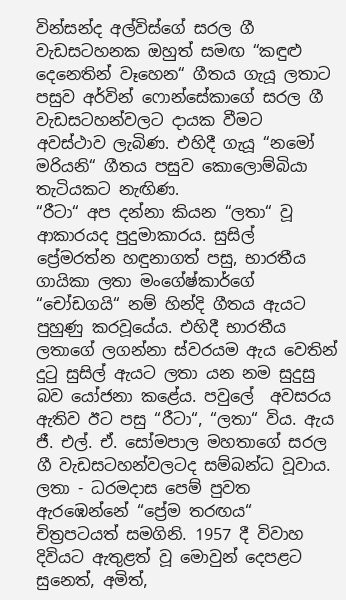වින්සන්ද අල්විස්ගේ සරල ගී වැඩසටහනක ඔහුත් සමඟ “කඳුළු දෙනෙතින් වෑහෙන“ ගීතය ගැයූ ලතාට පසුව අර්වින් ෆොන්සේකාගේ සරල ගී වැඩසටහන්වලට දායක වීමට අවස්ථාව ලැබිණ. එහිදී ගැයූ “නමෝ මරියනි“ ගීතය පසුව කොලොම්බියා තැටියකට නැඟිණ.
“රීටා“ අප දන්නා කියන “ලතා“ වූ ආකාරයද පුදුමාකාරය. සුසිල් ප්‍රේමරත්න හඳුනාගත් පසු, භාරතීය ගායිකා ලතා මංගේෂ්කාර්ගේ “චෝඩගයි“ නම් හින්දි ගීතය ඇයට පුහුණු කරවූයේය. එහිදී භාරතීය ලතාගේ ලගන්නා ස්වරයම ඇය වෙතින් දුටු සුසිල් ඇයට ලතා යන නම සුදුසු බව යෝජනා කළේය. පවුලේ  අවසරය ඇතිව ඊට පසු “රීටා“, “ලතා“ විය. ඇය ජී. එල්. ඒ. සෝමපාල මහතාගේ සරල ගී වැඩසටහන්වලටද සම්බන්ධ වූවාය.
ලතා - ධරමදාස පෙම් පුවත ඇරඹෙන්නේ “ප්‍රේම තරඟය“ චිත්‍රපටයත් සමගිනි. 1957 දී විවාහ දිවියට ඇතුළත් වූ මොවුන් දෙපළට සුනෙත්, අමිත්,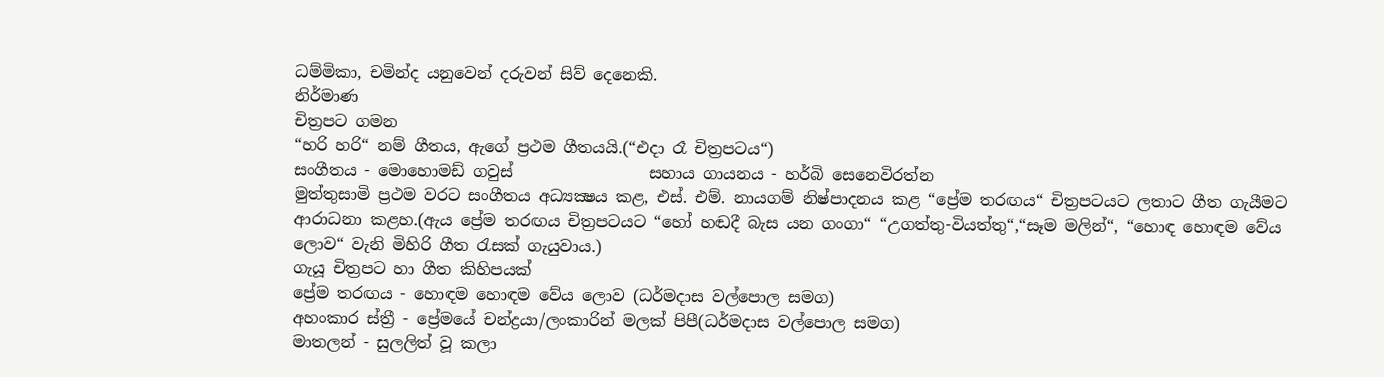ධම්මිකා, චමින්ද යනුවෙන් දරුවන් සිව් දෙනෙකි.
නිර්මාණ
චිත්‍රපට ගමන
“හරි හරි“ නම් ගීතය, ඇගේ ප්‍රථම ගීතයයි.(“එදා රෑ චිත්‍රපටය“)
සංගීතය - මොහොමඩ් ගවුස්                 සහාය ගායනය - හර්බි සෙනෙවිරත්න
මුත්තුසාමි ප්‍රථම වරට සංගීතය අධ්‍යක්‍ෂය කළ, එස්. එම්. නායගම් නිෂ්පාදනය කළ “ප්‍රේම තරඟය“ චිත්‍රපටයට ලතාට ගීත ගැයීමට ආරාධනා කළහ.(ඇය ප්‍රේම තරඟය චිත්‍රපටයට “හෝ හඬදී බැස යන ගංගා“ “උගත්තු-වියත්තු“,“සෑම මලින්“, “හොඳ හොඳම වේය ලොව“ වැනි මිහිරි ගීත රැසක් ගැයුවාය.)
ගැයූ චිත්‍රපට හා ගීත කිහිපයක්
ප්‍රේම තරඟය - හොඳම හොඳම වේය ලොව (ධර්මදාස වල්පොල සමග)
අහංකාර ස්ත්‍රී - ප්‍රේමයේ චන්ද්‍රයා/ලංකාරින් මලක් පිපී(ධර්මදාස වල්පොල සමග)
මාතලන් - සුලලිත් වූ කලා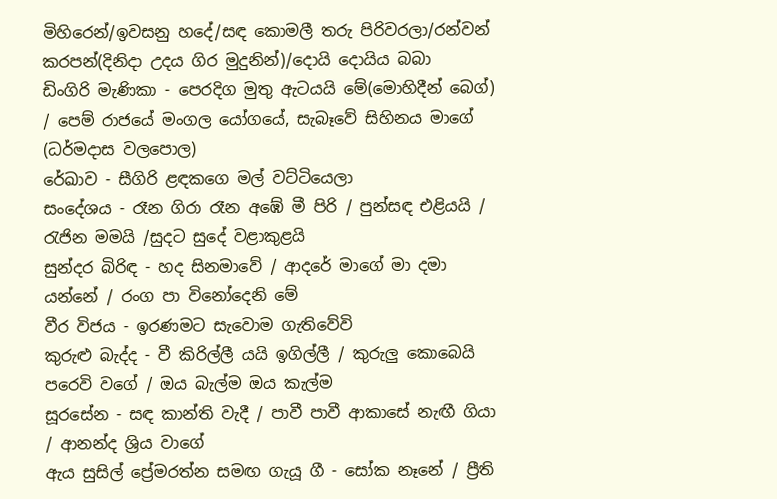මිහිරෙන්/ඉවසනු හදේ/සඳ කොමලී තරු පිරිවරලා/රන්වන් කරපන්(දිනිදා උදය ගිර මුදුනින්)/දොයි දොයිය බබා
ඩිංගිරි මැණිකා - පෙරදිග මුතු ඇටයයි මේ(මොහිදීන් බෙග්) / පෙම් රාජයේ මංගල යෝගයේ, සැබෑවේ සිහිනය මාගේ (ධර්මදාස වලපොල)
රේඛාව - සීගිරි ළඳකගෙ මල් වට්ටියෙලා
සංදේශය - රෑන ගිරා රෑන අඹේ මී පිරි / පුන්සඳ එළියයි / රැජින මමයි /සුදට සුදේ වළාකුළයි
සුන්දර බිරිඳ - හද සිනමාවේ / ආදරේ මාගේ මා දමා යන්නේ / රංග පා විනෝදෙනි මේ
වීර විජය - ඉරණමට සැවොම ගැතිවේවි
කුරුළු බැද්ද - වී කිරිල්ලී යයි ඉගිල්ලී / කුරුලු කොබෙයි පරෙවි වගේ / ඔය බැල්ම ඔය කැල්ම
සූරසේන - සඳ කාන්ති වැදී / පාවී පාවී ආකාසේ නැඟී ගියා / ආනන්ද ශ්‍රිය වාගේ
ඇය සුසිල් ප්‍රේමරත්න සමඟ ගැයූ ගී - සෝක නෑනේ / ප්‍රීති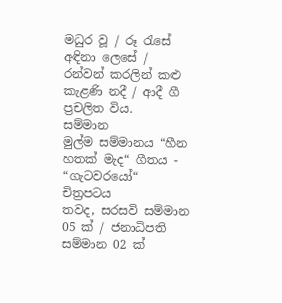මධුර වූ / රූ රැසේ අඳිනා ලෙසේ / රන්වන් කරලින් කළු කැළණි නදී / ආදී ගී ප්‍රචලිත විය.
සම්මාන
මුල්ම සම්මානය “හීන හතක් මැද“ ගීතය - “ගැටවරයෝ“ චිත්‍රපටය
තවද, සරසවි සම්මාන 05 ක් / ජනාධිපති සම්මාන 02 ක්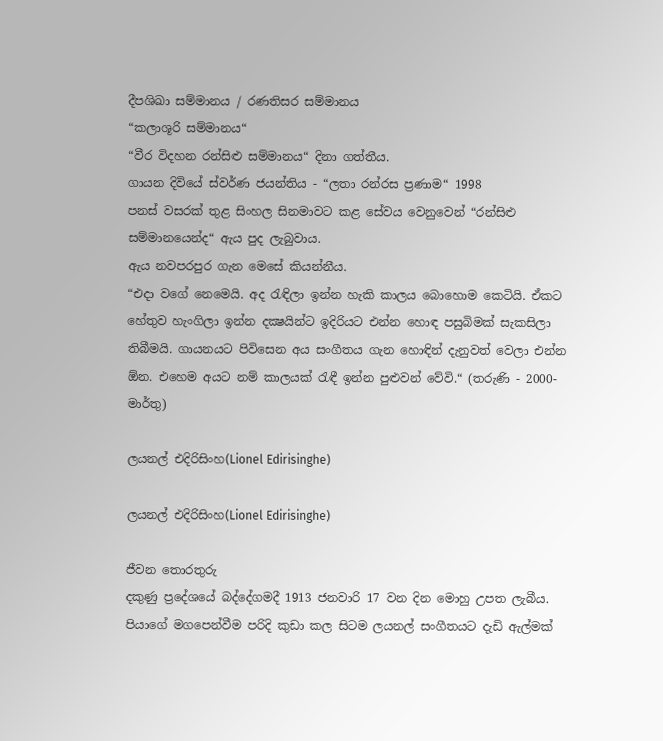දීපශිඛා සම්මානය / රණතිසර සම්මානය
“කලාශූරි සම්මානය“
“වීර විදහන රන්සිළු සම්මානය“ දිනා ගත්තීය.
ගායන දිවියේ ස්වර්ණ ජයන්තිය - “ලතා රන්රස ප්‍රණාම“ 1998
පනස් වසරක් තුළ සිංහල සිනමාවට කළ සේවය වෙනුවෙන් “රන්සිළු සම්මානයෙන්ද“ ඇය පුද ලැබුවාය.
ඇය නවපරපුර ගැන මෙසේ කියන්නීය.
“එදා වගේ නෙමෙයි. අද රැඳිලා ඉන්න හැකි කාලය බොහොම කෙටියි. ඒකට හේතුව හැංගිලා ඉන්න දක්‍ෂයින්ට ඉදිරියට එන්න හොඳ පසුබිමක් සැකසිලා තිබීමයි. ගායනයට පිවිසෙන අය සංගීතය ගැන හොඳින් දැනුවත් වෙලා එන්න ඕන. එහෙම අයට නම් කාලයක් රැඳී ඉන්න පුළුවන් වේවි.“ (තරුණි - 2000- මාර්තු)

ලයනල් එදිරිසිංහ(Lionel Edirisinghe)

ලයනල් එදිරිසිංහ(Lionel Edirisinghe)

ජීවන තොරතුරු
දකුණු ප්‍රදේශයේ බද්දේගමදී 1913 ජනවාරි 17 වන දින මොහු උපත ලැබීය. පියාගේ මගපෙන්වීම පරිදි කුඩා කල සිටම ලයනල් සංගීතයට දැඩි ඇල්මක්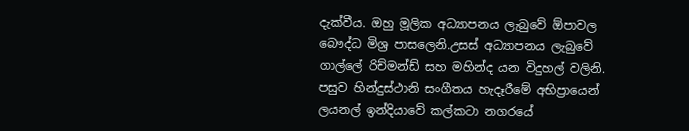දැක්වීය. ඔහු මූලික අධ්‍යාපනය ලැබුවේ ඕපාවල බෞද්ධ මිශ්‍ර පාසලෙනි.උසස් අධ්‍යාපනය ලැබුවේ ගාල්ලේ රිච්මන්ඩ් සහ මහින්ද යන විදුහල් වලිනි.
පසුව හින්දුස්ථානි සංගීතය හැදෑරීමේ අභිප්‍රායෙන් ලයනල් ඉන්දියාවේ කල්කටා නගරයේ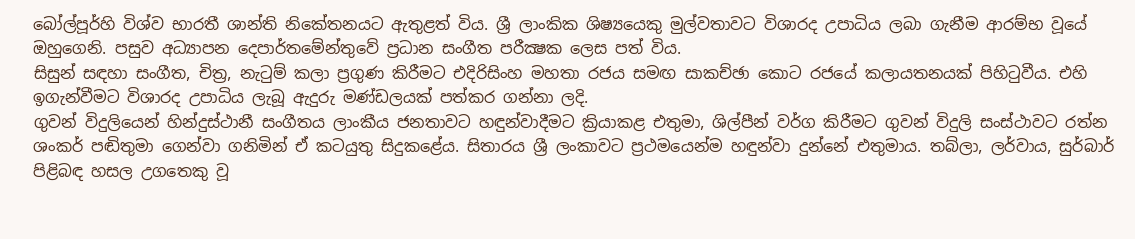බෝල්පූර්හි විශ්ව භාරතී ශාන්ති නිකේතනයට ඇතුළත් විය. ශ්‍රී ලාංකික ශිෂ්‍යයෙකු මුල්වතාවට විශාරද උපාධිය ලබා ගැනීම ආරම්භ වූයේ ඔහුගෙනි. පසුව අධ්‍යාපන දෙපාර්තමේන්තුවේ ප්‍රධාන සංගීත පරීක්‍ෂක ලෙස පත් විය.
සිසුන් සඳහා සංගීත, චිත්‍ර, නැටුම් කලා ප්‍රගුණ කිරීමට එදිරිසිංහ මහතා රජය සමඟ සාකච්ඡා කොට රජයේ කලායතනයක් පිහිටුවීය. එහි ඉගැන්වීමට විශාරද උපාධිය ලැබූ ඇදුරු මණ්ඩලයක් පත්කර ගන්නා ලදි.
ගුවන් විදුලියෙන් හින්දුස්ථානී සංගීතය ලාංකීය ජනතාවට හඳුන්වාදීමට ක්‍රියාකළ එතුමා, ශිල්පීන් වර්ග කිරීමට ගුවන් විදුලි සංස්ථාවට රත්න ශංකර් පඬිතුමා ගෙන්වා ගනිමින් ඒ කටයුතු සිදුකළේය. සිතාරය ශ්‍රී ලංකාවට ප්‍රථමයෙන්ම හඳුන්වා දුන්නේ එතුමාය. තබ්ලා, ලර්වාය, සුර්බාර් පිළිබඳ හසල උගතෙකු වූ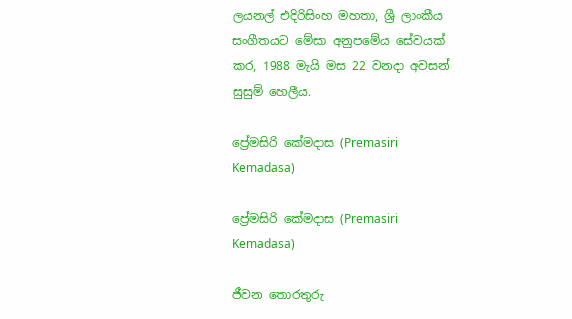ලයනල් එදිරිසිංහ මහතා, ශ්‍රී ලාංකීය සංගීතයට මේසා අනුපමේය සේවයක් කර, 1988 මැයි මස 22 වනදා අවසන් සුසුම් හෙලීය.

ප්‍රේමසිරි කේමදාස (Premasiri Kemadasa)

ප්‍රේමසිරි කේමදාස (Premasiri Kemadasa)

ජීවන තොරතුරු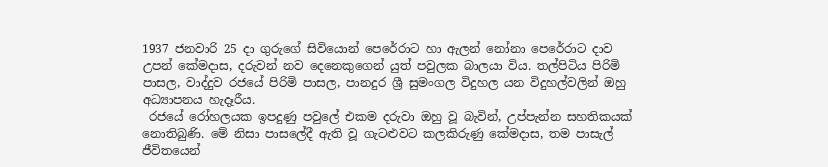1937 ජනවාරි 25 දා ගුරුගේ සිවියොන් පෙරේරාට හා ඇලන් නෝනා පෙරේරාට දාව උපන් කේමදාස, දරුවන් නව දෙනෙකුගෙන් යුත් පවුලක බාලයා විය. තල්පිටිය පිරිමි පාසල, වාද්දුව රජයේ පිරිමි පාසල, පානදුර ශ්‍රී සුමංගල විදුහල යන විදුහල්වලින් ඔහු අධ්‍යාපනය හැදෑරීය.
 රජයේ රෝහලයක ඉපදුණු පවුලේ එකම දරුවා ඔහු වූ බැවින්, උප්පැන්න සහතිකයක් නොතිබුණි. මේ නිසා පාසලේදී ඇති වූ ගැටළුවට කලකිරුණු කේමදාස, තම පාසැල් ජීවිතයෙන්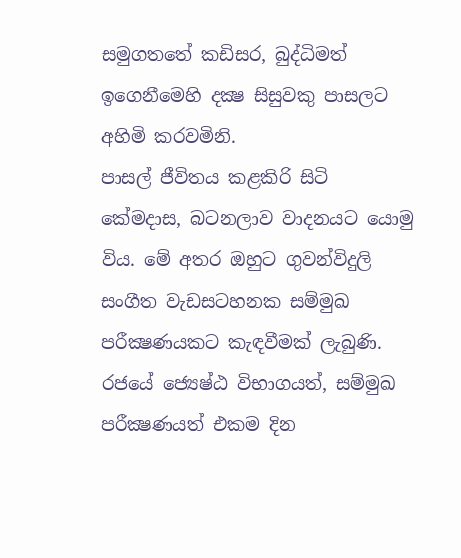සමුගතතේ කඩිසර, බුද්ධිමත් ඉගෙනීමෙහි දක්‍ෂ සිසුවකු පාසලට අහිමි කරවමිනි.
පාසල් ජීවිතය කළකිරි සිටි කේමදාස, බටනලාව වාදනයට යොමු විය. මේ අතර ඔහුට ගුවන්විදුලි සංගීත වැඩසටහනක සම්මුඛ පරීක්‍ෂණයකට කැඳවීමක් ලැබුණි. රජයේ ජ්‍යෙෂ්ඨ විභාගයත්, සම්මුඛ පරීක්‍ෂණයත් එකම දින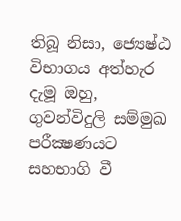තිබූ නිසා, ජ්‍යෙෂ්ඨ විභාගය අත්හැර දැමූ ඔහු, ගුවන්විදුලි සම්මුඛ  පරීක්‍ෂණයට සහභාගි වී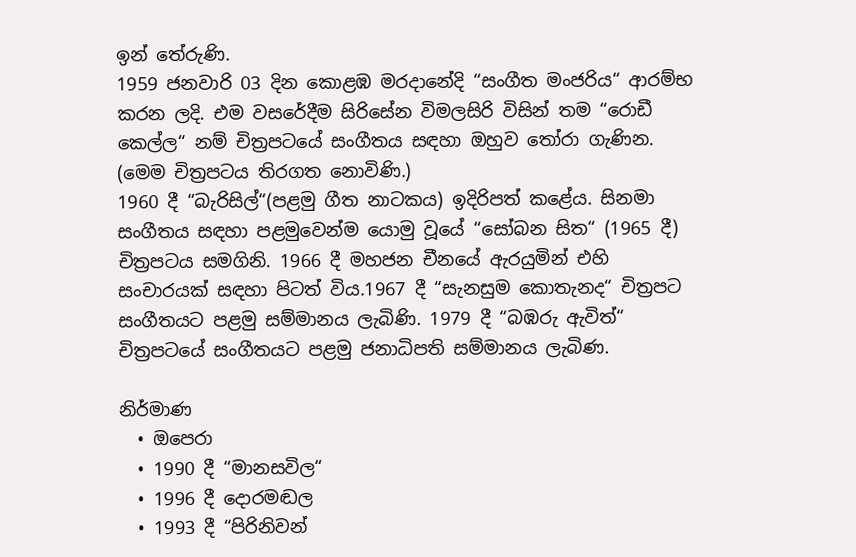ඉන් තේරුණි.
1959 ජනවාරි 03 දින කොළඹ මරදානේදි “සංගීත මංජරිය“ ආරම්භ කරන ලදි. එම වසරේදීම සිරිසේන විමලසිරි විසින් තම “රොඩී කෙල්ල“ නම් චිත්‍රපටයේ සංගීතය සඳහා ඔහුව තෝරා ගැණින. (මෙම චිත්‍රපටය තිරගත නොවිණි.)
1960 දී “බැරිසිල්“(පළමු ගීත නාටකය) ඉදිරිපත් කළේය. සිනමා  සංගීතය සඳහා පළමුවෙන්ම යොමු වූයේ “සෝබන සිත“ (1965 දී) චිත්‍රපටය සමගිනි. 1966 දී මහජන චීනයේ ඇරයුමින් එහි සංචාරයක් සඳහා පිටත් විය.1967 දී “සැනසුම කොතැනද“ චිත්‍රපට සංගීතයට පළමු සම්මානය ලැබිණි. 1979 දී “බඹරු ඇවිත්“ චිත්‍රපටයේ සංගීතයට පළමු ජනාධිපති සම්මානය ලැබිණ.

නිර්මාණ
  • ඔපෙරා
  • 1990 දී “මානසවිල“
  • 1996 දී දොරමඬල
  • 1993 දී “පිරිනිවන්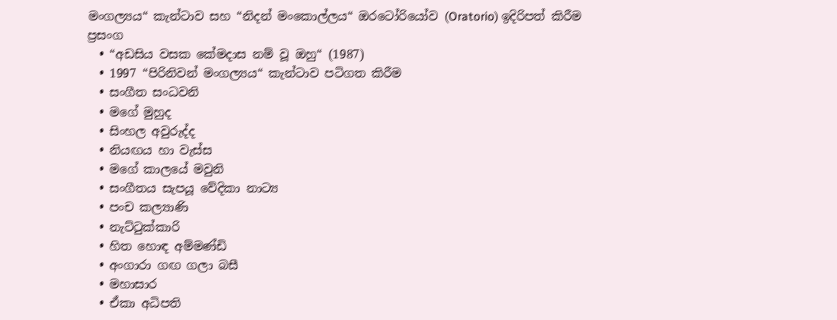මංගල්‍යය“ කැන්ටාව සහ “නිදන් මංකොල්ලය“ ඔරටෝරියෝව (Oratorio) ඉදිරිපත් කිරීම
ප්‍රසංග
  • “අඩසිය වසක කේමදාස නම් වූ ඔහු“ (1987)
  • 1997 “පිරිනිවන් මංගල්‍යය“ කැන්ටාව පටිගත කිරීම
  • සංගීත සංධවනි
  • මගේ මුහුද
  • සිංහල අවුරුද්ද
  • නියඟය හා වැස්ස
  • මගේ කාලයේ මවුනි
  • සංගීතය සැපයූ වේදිකා නාට්‍ය
  • පංච කල්‍යාණි
  • නැට්ටුක්කාරි
  • හිත හොඳ අම්මණ්ඩි
  • අංගාරා ගඟ ගලා බසී
  • මහාසාර
  • ඒකා අධිපති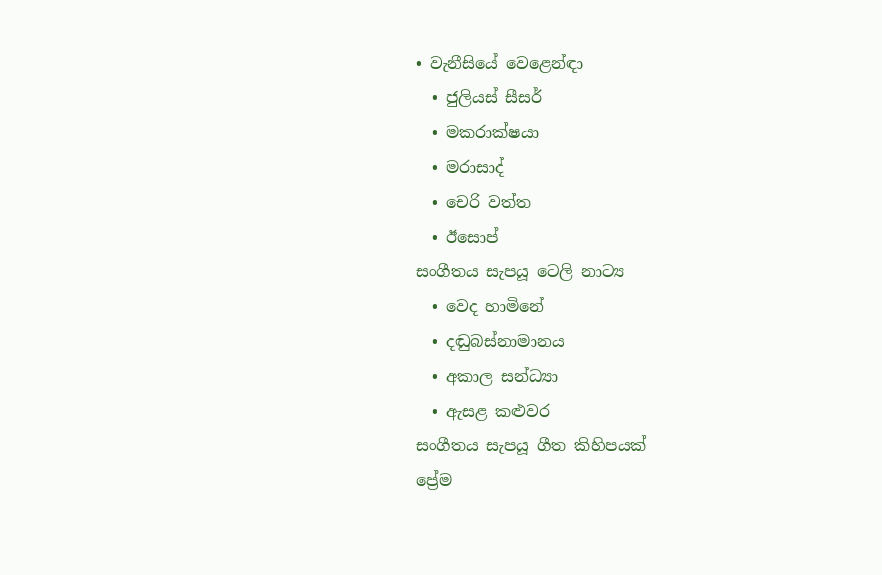• වැනීසියේ වෙළෙන්ඳා
  • ජුලියස් සීසර්
  • මකරාක්ෂයා
  • මරාසාද්
  • චෙරි වත්ත
  • ඊසොප්
සංගීතය සැපයූ ටෙලි නාට්‍ය
  • වෙද හාමිනේ
  • දඬුබස්නාමානය
  • අකාල සන්ධ්‍යා
  • ඇසළ කළුවර
සංගීතය සැපයූ ගීත කිහිපයක්
ප්‍රේම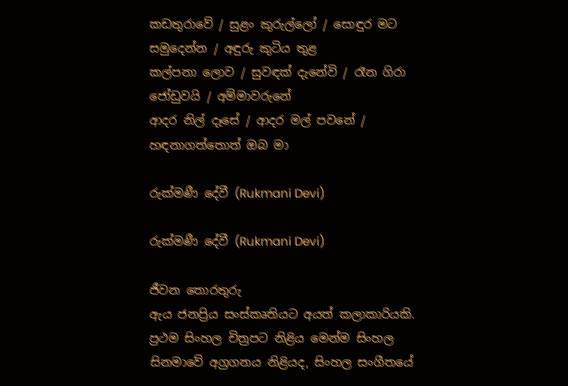කඩතුරාවේ / සුළං කුරුල්ලෝ / සොඳුර මට සමුදෙන්න / අඳුරු කුටිය තුළ
කල්පනා ලොව / සුවඳක් දැනේවි / රෑන ගිරා ජෝඩුවයි / අම්මාවරුනේ
ආදර නිල් දෑසේ / ආදර මල් පවනේ / හඳනාගත්තොත් ඔබ මා

රුක්මණී දේවී (Rukmani Devi)

රුක්මණී දේවී (Rukmani Devi)

ජීවන තොරතුරු
ඇය ජනප්‍රිය සංස්කෘතියට අයත් කලාකාරියකි. ප්‍රථම සිංහල චිත්‍රපට නිළිය මෙන්ම සිංහල සිනමාවේ අග්‍රගනය නිළියද, සිංහල සංගීතයේ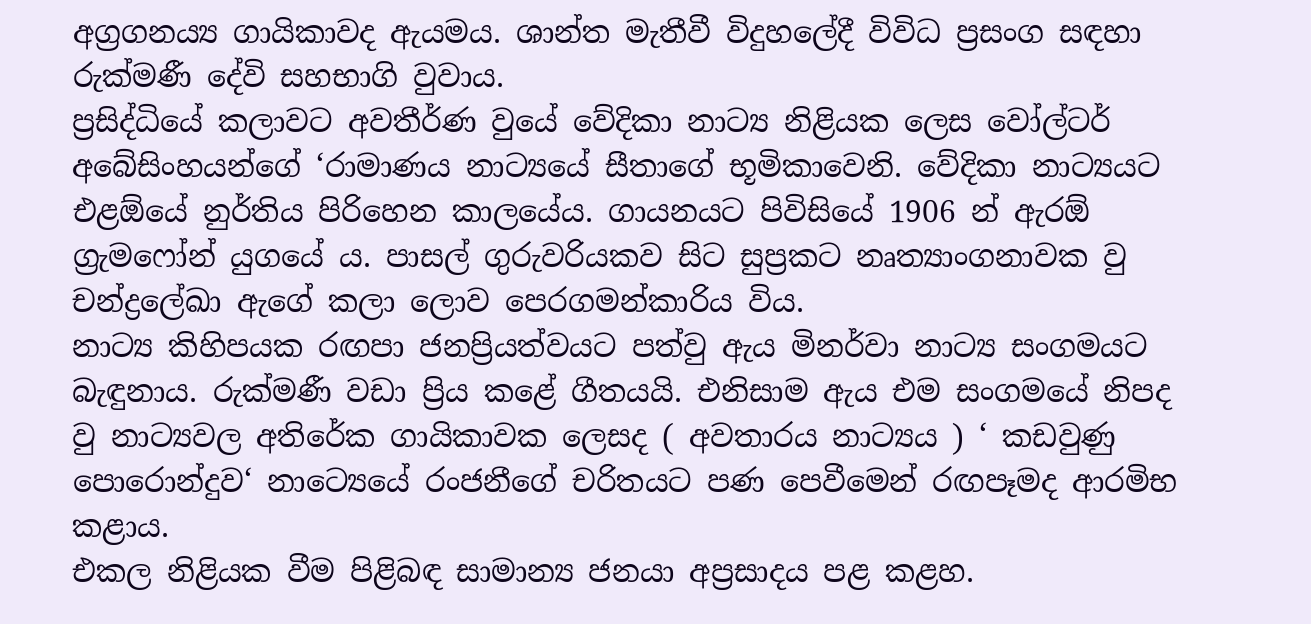අග්‍රගනය්‍ය ගායිකාවද ඇයමය. ශාන්ත මැතීවී විදුහලේදී විවිධ ප්‍රසංග සඳහා රුක්මණී දේවි සහභාගි වුවාය.
ප්‍රසිද්ධියේ කලාවට අවතීර්ණ වුයේ වේදිකා නාට්‍ය නිළියක ලෙස වෝල්ටර් අබේසිංහයන්ගේ ‘රාමාණය නාට්‍යයේ සීතාගේ භූමිකාවෙනි. වේදිකා නාට්‍යයට එළඕයේ නුර්තිය පිරිහෙන කාලයේය. ගායනයට පිවිසියේ 1906 න් ඇරඕ ග්‍රැමෆෝන් යුගයේ ය. පාසල් ගුරුවරියකව සිට සුප්‍රකට නෘත්‍යාංගනාවක වු චන්ද්‍රලේඛා ඇගේ කලා ලොව පෙරගමන්කාරිය විය.
නාට්‍ය කිහිපයක රඟපා ජනප්‍රියත්වයට පත්වු ඇය මිනර්වා නාට්‍ය සංගමයට බැඳුනාය. රුක්මණී වඩා ප්‍රිය කළේ ගීතයයි. එනිසාම ඇය එම සංගමයේ නිපද වු නාට්‍යවල අතිරේක ගායිකාවක ලෙසද ( අවතාරය නාට්‍යය ) ‘ කඩවුණු පොරොන්දුව‘ නාට්‍යෙයේ රංජනීගේ චරිතයට පණ පෙවීමෙන් රඟපෑමද ආරමිභ කළාය.
එකල නිළියක වීම පිළිබඳ සාමාන්‍ය ජනයා අප්‍රසාදය පළ කළහ.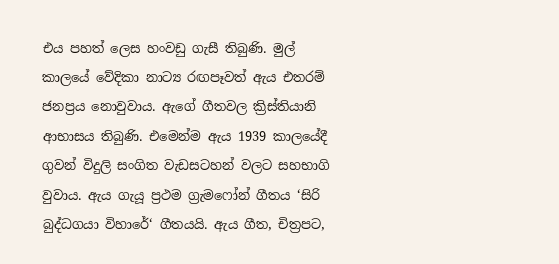එය පහත් ලෙස හංවඩු ගැසී තිබුණි. මුල් කාලයේ වේදිකා නාට්‍ය රඟපෑවත් ඇය එතරම් ජනප්‍රය නොවුවාය. ඇගේ ගීතවල ක්‍රිස්තියානි ආභාසය තිබුණි. එමෙන්ම ඇය 1939 කාලයේදී ගුවන් විදුලි සංගිත වැඩසටහන් වලට සහභාගි වුවාය. ඇය ගැයූ ප්‍රථම ග්‍රැමෆෝන් ගීතය ‘සිරි බුද්ධගයා විහාරේ‘ ගීතයයි. ඇය ගීත, චිත්‍රපට,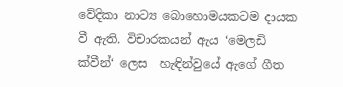වේදිකා නාට්‍ය බොහොමයකටම දායක වී ඇති. විචාරකයන් ඇය ‘මෙලඩි ක්වීන්‘ ලෙස  හැඳින්වුයේ ඇගේ ගීත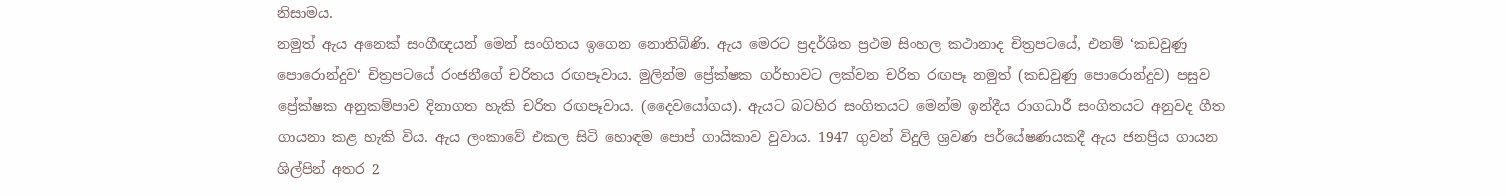නිසාමය.
නමුත් ඇය අනෙක් සංගීඥයන් මෙන් සංගිතය ඉගෙන නොතිබිණි. ඇය මෙරට ප්‍රදර්ශිත ප්‍රථම සිංහල කථානාද චිත්‍රපටයේ, එනම් ‘කඩවුණු පොරොන්දුව‘ චිත්‍රපටයේ රංජනීගේ චරිතය රඟපෑවාය. මුලින්ම ප්‍රේක්ෂක ගර්භාවට ලක්වන චරිත රඟපෑ නමුත් (කඩවුණු පොරොන්දුව) පසුව ප්‍රේක්ෂක අනුකම්පාව දිනාගත හැකි චරිත රඟපෑවාය. (දෛවයෝගය). ඇයට බටහිර සංගිතයට මෙන්ම ඉන්දීය රාගධාරී සංගිතයට අනුවද ගීත ගායනා කළ හැකි විය. ඇය ලංකාවේ එකල සිටි හොඳම පොප් ගායිකාව වුවාය. 1947 ගුවන් විදුලි ශ්‍රවණ පර්යේෂණයකදී ඇය ජනප්‍රිය ගායන ශිල්පින් අතර 2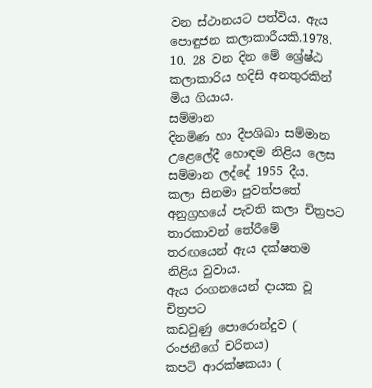වන ස්ථානයට පත්විය. ඇය පොඳුජන කලාකාරීයකි.1978. 10. 28 වන දින මේ ශ්‍රේෂ්ඨ කලාකාරිය හදිසි අනතුරකින් මිය ගියාය.
සම්මාන
දිනමිණ හා දීපශිඛා සම්මාන උළෙලේදී හොඳම නිළිය ලෙස සම්මාන ලද්දේ 1955 දීය.
කලා සිනමා පුවත්පතේ අනුග්‍රහයේ පැවති කලා චිත්‍රපට තාරකාවන් තේරීමේ තරඟයෙන් ඇය දක්ෂතම නිළිය වුවාය.
ඇය රංගනයෙන් දායක වූ චිත්‍රපට
කඩවුණු පොරොන්දුව ( රංජනීගේ චරිතය)
කපටි ආරක්ෂකයා (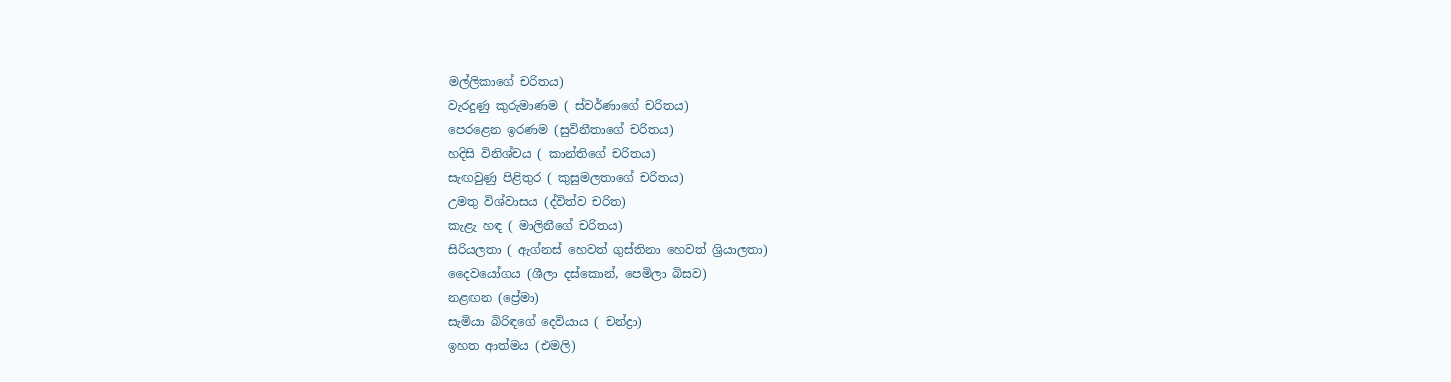මල්ලිකාගේ චරිතය)
වැරදුණු කුරුමාණම ( ස්වර්ණාගේ චරිතය)
පෙරළෙන ඉරණම (සුවිනීතාගේ චරිතය)
හදිසි විනිශ්චය ( කාන්තිගේ චරිතය)
සැඟවුණු පිළිතුර ( කුසුමලතාගේ චරිතය)
උමතු විශ්වාසය (ද්විත්ව චරිත)
කැළැ හඳ ( මාලිනීගේ චරිතය)
සිරියලතා ( ඇග්නස් හෙවත් ගුස්තිනා හෙවත් ශ්‍රියාලතා)
දෛවයෝගය (ශීලා දස්කොන්, පෙමිලා බිසව)
නළඟන (ප්‍රේමා)
සැමියා බිරිඳගේ දෙවියාය ( චන්ද්‍රා)
ඉහත ආත්මය (එමලි)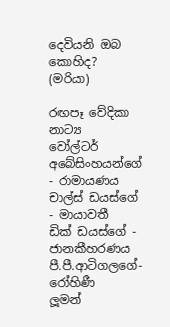දෙවියනි ඔබ කොහිද? (මරියා)

රඟපෑ වේදිකා නාට්‍ය
වෝල්ටර් අබේසිංහයන්ගේ - රාමායණය
චාල්ස් ඩයස්ගේ - මායාවතී
ඩික් ඩයස්ගේ - ජානකීහරණය
පී.පී.ආටිගලගේ- රෝහිණී
ලූමන්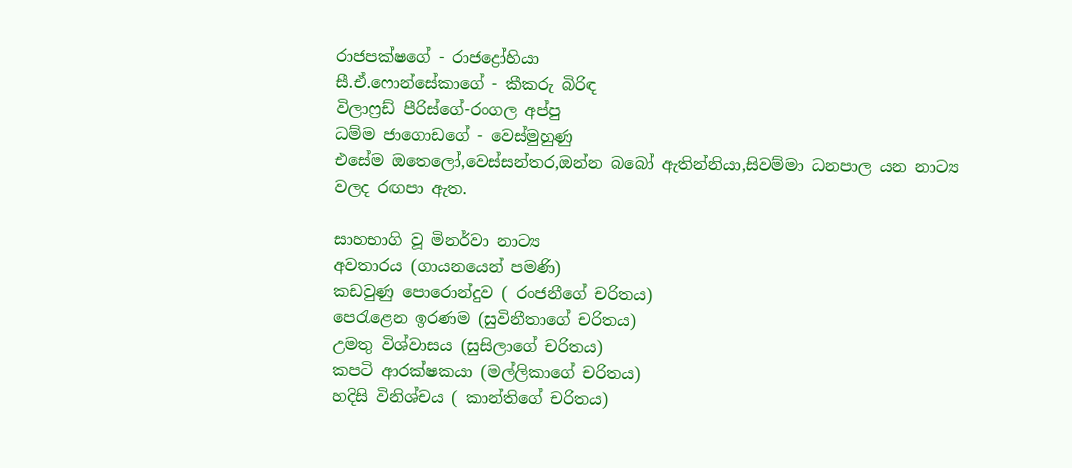රාජපක්ෂගේ - රාජද්‍රෝහියා
සී.ඒ.ෆොන්සේකාගේ - කීකරු බිරිඳ
විලාෆ්‍රඩ් පීරිස්ගේ-රංගල අප්පු
ධම්ම ජාගොඩගේ - වෙස්මුහුණු
එසේම ඔතෙලෝ,වෙස්සන්තර,ඔන්න බබෝ ඇතින්නියා,සිවම්මා ධනපාල යන නාට්‍ය වලද රඟපා ඇත.

සාහභාගි වූ මිනර්වා නාට්‍ය
අවතාරය (ගායනයෙන් පමණි)
කඩවුණු පොරොන්දුව ( රංජනීගේ චරිතය)
පෙරැළෙන ඉරණම (සුවිනීතාගේ චරිතය)
උමතු විශ්වාසය (සුසිලාගේ චරිතය)
කපටි ආරක්ෂකයා (මල්ලිකාගේ චරිතය)
හදිසි විනිශ්චය ( කාන්තිගේ චරිතය)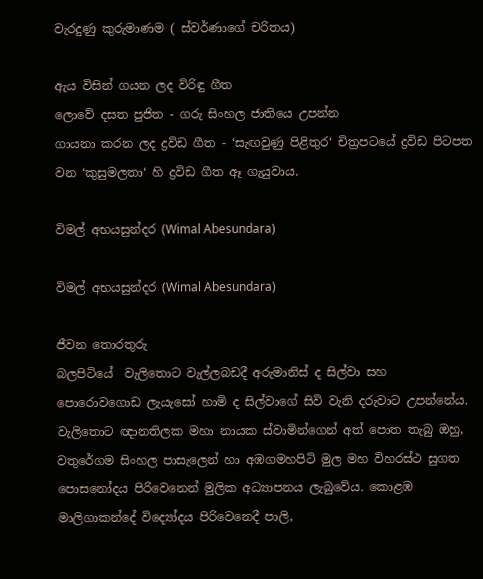වැරදුණු කුරුමාණම ( ස්වර්ණාගේ චරිතය)

ඇය විසින් ගයන ලද විරිඳු ගීත
ලොවේ දසත පුජිත - ගරු සිංහල ජාතියෙ උපන්න
ගායනා කරන ලද ද්‍රවිඩ ගීත - ‘සැඟවුණු පිළිතුර‘ චිත්‍රපටයේ ද්‍රවිඩ පිටපත වන ‘කුසුමලතා‘ හි ද්‍රවිඩ ගීත ඈ ගැයුවාය.

විමල් අභයසුන්දර (Wimal Abesundara)

විමල් අභයසුන්දර (Wimal Abesundara)

ජීවන තොරතුරු
බලපිටියේ  වැලිතොට වැල්ලබඩදී අරුමානිස් ද සිල්වා සහ පොරොවගොඩ ලැයැසෝ හාමි ද සිල්වාගේ සිවි වැනි දරුවාට උපන්නේය. වැලිතොට ඥානතිලක මහා නායක ස්වාමින්ගෙන් අත් පොත තැබු ඔහු, වතුරේගම සිංහල පාසැලෙන් හා අඹගමහපිටි මුල මහ විහරස්ථ සුගත පොසනෝදය පිරිවෙනෙන් මුලික අධ්‍යාපනය ලැබුවේය. කොළඹ මාලිගාකන්දේ වි‍ද්‍යෝදය පිරිවෙනෙදී පාලි,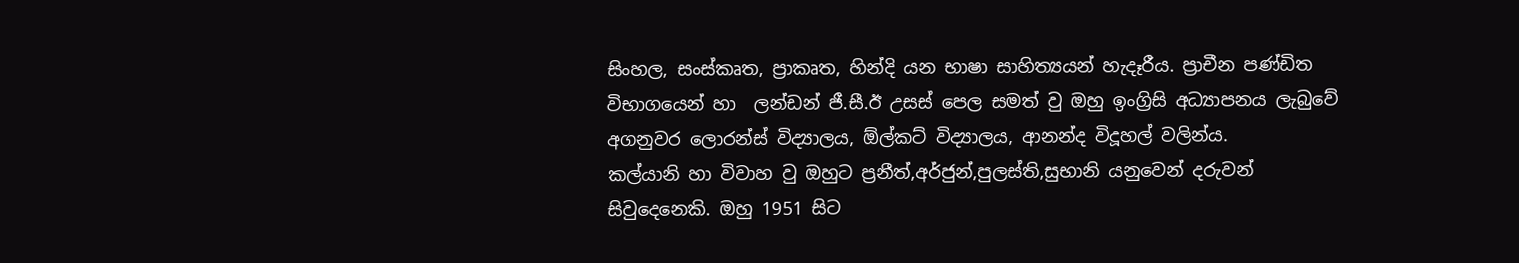සිංහල, සංස්කෘත, ප්‍රාකෘත, හින්දි යන භාෂා සාහිත්‍යයන් හැදෑරීය. ප්‍රාචීන පණ්ඩිත විභාගයෙන් හා  ලන්ඩන් ජී.සී.ඊ උසස් පෙල සමත් වු ඔහු ඉංග්‍රිසි අධ්‍යාපනය ලැබුවේ අගනුවර ලොරන්ස් විද්‍යාලය, ඕල්කට් විද්‍යාලය, ආනන්ද විදූහල් වලින්ය.
කල්යානි හා විවාහ වු ඔහුට ප්‍රනීත්,අර්ජුන්,පුලස්ති,සුභානි යනුවෙන් දරුවන් සිවුදෙනෙකි. ඔහු 1951 සිට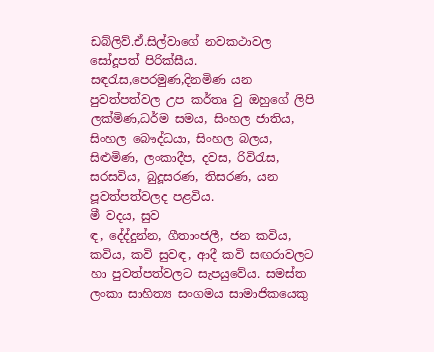ඩබ්ලිව්.ඒ.සිල්වාගේ නවකථාවල සෝදූපත් පිරික්සීය. සඳරැස,පෙරමුණ,දිනමිණ යන පුවත්පත්වල උප කර්තෘ වු ඔහුගේ ලිපි ලක්මිණ,ධර්ම සමය, සිංහල ජාතිය,  සිංහල බෞද්ධයා, සිංහල බලය, සිළුමිණ, ලංකාදීප, දවස, රිවිරැස, සරසවිය, බුදූසරණ, තිසරණ, යන පූවත්පත්වලද පළවිය.
මී වදය, සුව
ඳ, දේද්දුන්න, ගීතාංජලී, ජන කවිය, කවිය, කවි සුවඳ, ආදී කවි සඟරාවලට හා පුවත්පත්වලට සැපයුවේය. සමස්ත ලංකා සාහිත්‍ය සංගමය සාමාජිකයෙකු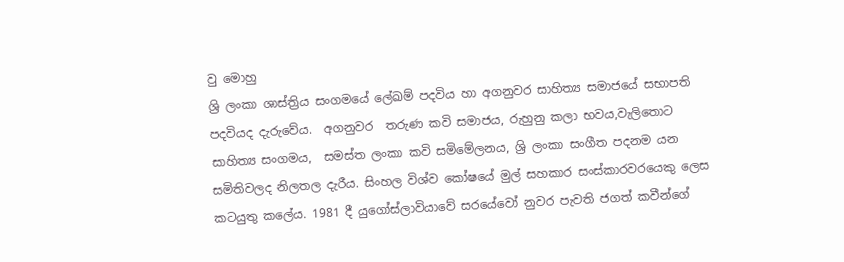වු මොහු
ශ්‍රි ලංකා ශාස්ත්‍රිය සංගමයේ ලේඛම් පදවිය හා අගනුවර සාහිත්‍ය සමාජයේ සභාපති පදවියද දැරුවේය.  අගනුවර  තරුණ කවි සමාජය, රුහුනු කලා භවය,වැලිතොට සාහිත්‍ය සංගමය,  සමස්ත ලංකා කවි සමිමේලනය, ශ්‍රි ලංකා සංගීත පදනම යන සමිතිවලද නිලතල දැරීය. සිංහල විශ්ව කෝෂයේ මුල් සහකාර සංස්කාරවරයෙකු ලෙස කටයුතු කලේය. 1981 දී යුගෝස්ලාවියාවේ සරයේවෝ නුවර පැවති ජගත් කවීන්ගේ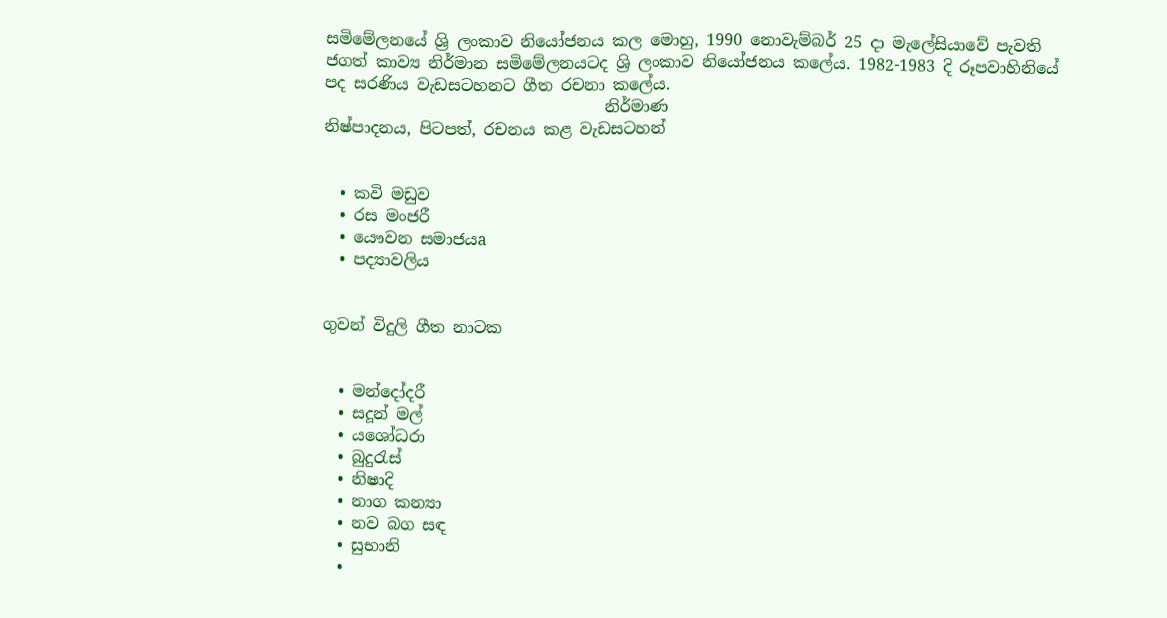සමිමේලනයේ ශ්‍රි ලංකාව නියෝජනය කල මොහු, 1990 නොවැම්බර් 25 දා මැලේසියාවේ පැවති ජගත් කාව්‍ය නිර්මාන සමිමේලනයටද ශ්‍රි ලංකාව නියෝජනය කලේය. 1982-1983 දි රූපවාහිනියේ පද සරණිය වැඩසටහනට ගීත රචනා කලේය.
                                   නිර්මාණ
නිෂ්පාදනය, පිටපත්, රචනය කළ වැඩසටහන්


  • කවි මඩුව
  • රස මංජරී
  • යෞවන සමාජයa
  • පද්‍යාවලිය


ගුවන් විදුලි ගීත නාටක


  • මන්දෝදරී
  • සදූන් මල්
  • යශෝධරා
  • බුදුරැස්
  • නිෂාදි
  • නාග කන්‍යා
  • නව බග සඳ
  • සුභානි
  •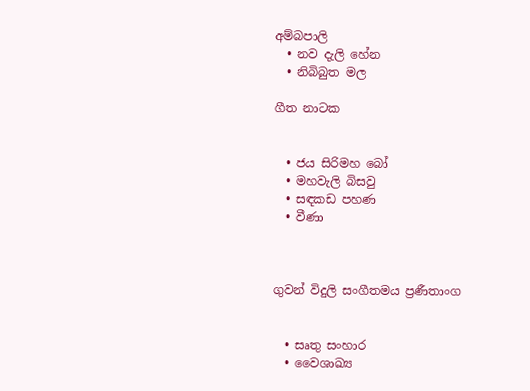අම්බපාලි
  • නව දැලි හේන
  • නිබිබුත මල

ගීත නාටක


  • ජය සිරිමහ බෝ
  • මහවැලි බිසවු
  • සඳකඩ පහණ
  • වීණා



ගුවන් විදුලි සංගීතමය ප්‍රණීතාංග


  • සෘතු සංහාර
  • වෛශාඛ්‍ය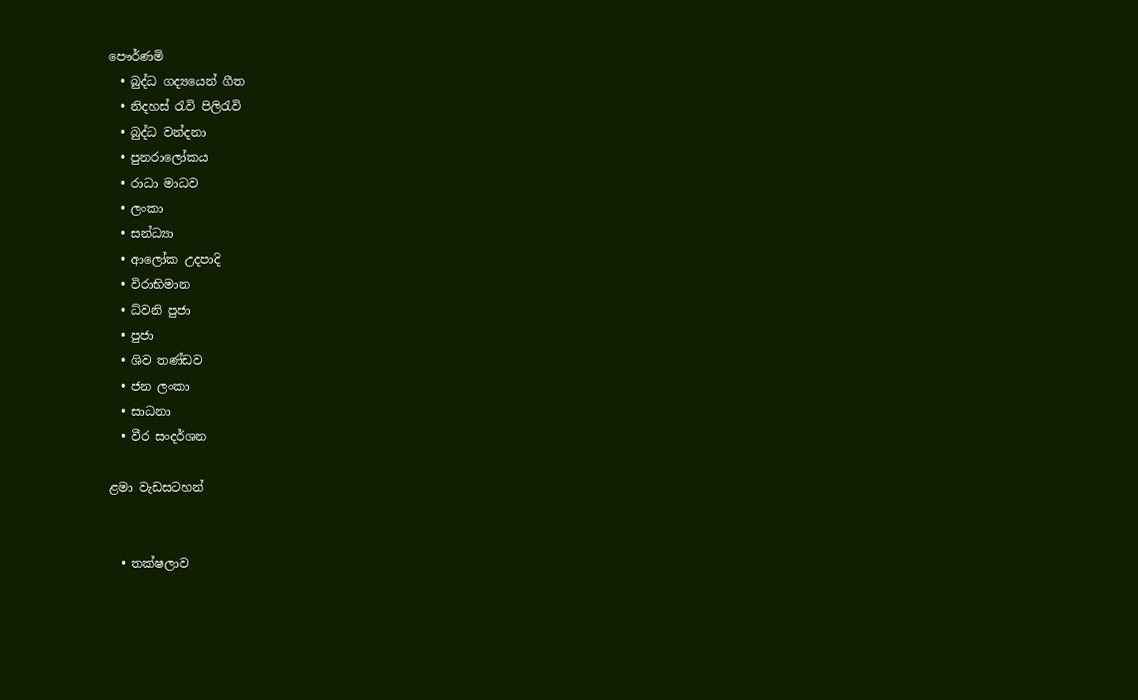පෞර්ණමි
  • බුද්ධ ගද්‍යයෙන් ගීත
  • නිදහස් රැවි පිලිරැවි
  • බුද්ධ වන්දනා
  • පුනරාලෝකය
  • රාධා මාධව
  • ලංකා
  • සන්ධ්‍යා
  • ආලෝක උදපාදි
  • විරාභිමාන
  • ධ්වනි පුජා
  • පුජා
  • ශිව තණ්ඩව
  • ජන ලංකා
  • සාධනා
  • වීර සංදර්ශන

ළමා වැඩසටහන්


  • තක්ෂලාව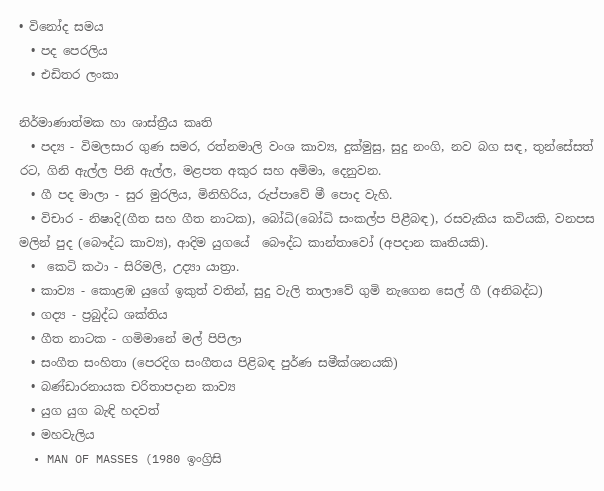• විනෝද සමය
  • පද පෙරලිය
  • එඩිතර ලංකා

නිර්මාණාත්මක හා ශාස්ත්‍රීය කෘති
  • පද්‍ය - විමලසාර ගුණ සමර, රත්නමාලි වංශ කාව්‍ය, දුක්මුසු, සුදු නංගි, නව බග සඳ, තුන්සේසත් රට, ගිනි ඇල්ල පිනි ඇල්ල, මළපත අකුර සහ අමිමා, දෙනුවන.
  • ගී පද මාලා - සුර මුරලිය, මිනිහිරිය, රුප්පාවේ මී පොද වැහි.
  • විචාර - නිෂාදි(ගීත සහ ගීත නාටක), බෝධි(බෝධි සංකල්ප පිළීබඳ), රසවැකිය කවියකි, වනපස මලින් පුද (බෞද්ධ කාව්‍ය), ආදිම යුගයේ  බෞද්ධ කාන්තාවෝ (අපදාන කෘතියකි).
  •  කෙටි කථා - සිරිමලි, උද්‍යා යාත්‍රා.
  • කාව්‍ය - කොළඹ යු‍ගේ ඉකුත් වතින්, සුදු වැලි තාලාවේ ගුමි නැගෙන සෙල් ගී (අනිබද්ධ)
  • ගද්‍ය - ප්‍රබුද්ධ ශක්තිය
  • ගීත නාටක - ගමිමානේ මල් පිපිලා
  • සංගීත සංහිතා (පෙරදිග සංගීතය පිළිබඳ පුර්ණ සමීක්ශනයකි)
  • බණ්ඩාරනායක චරිතාපදාන කාව්‍ය
  • යුග යුග බැඳි හදවත්
  • මහවැලිය
  • MAN OF MASSES (1980 ඉංග්‍රිසි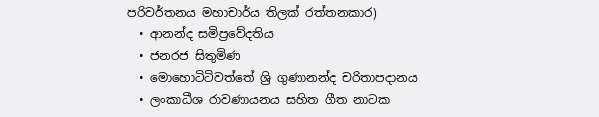පරිවර්තනය මහාචාර්ය තිලක් රත්තනකාර)
  • ආනන්ද සමිප්‍රවේදතිය
  • ජනරජ සිතුමිණ
  • මොහොටිටිවත්තේ ශ්‍රි ගුණානන්ද චරිතාපදානය
  • ලංකාධීශ රාවණායනය සහිත ගීත නාටක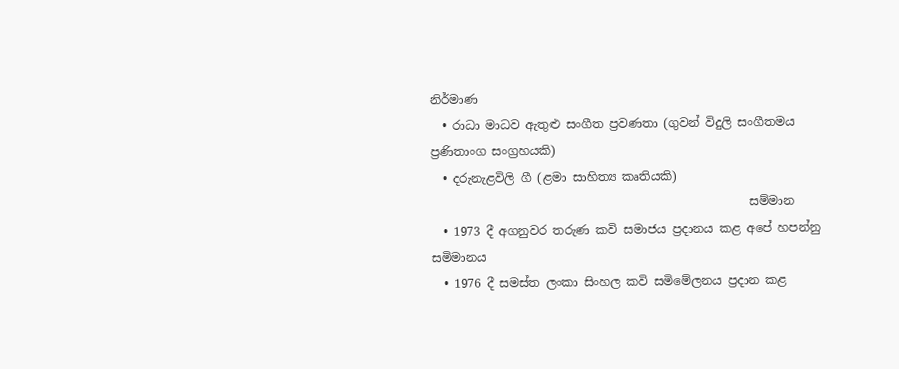නිර්මාණ
  • රාධා මාධව ඇතුළු සංගීත ප්‍රවණතා (ගුවන් විදුලි සංගීතමය ප්‍රණිතාංග සංග්‍රහයකි)
  • දරුනැළවිලි ගී (ළමා සාහිත්‍ය කෘතියකි)
                                                     සම්මාන
  • 1973 දී අගනුවර තරුණ කවි සමාජය ප්‍රදානය කළ අපේ හපන්නු සමිමානය
  • 1976 දී සමස්ත ලංකා සිංහල කවි සමිමේලනය ප්‍රදාන කළ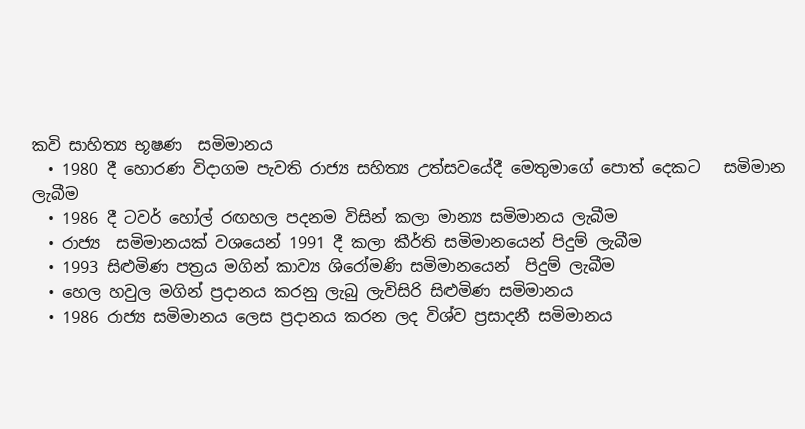කවි සාහිත්‍ය භූෂණ  සමිමානය
  • 1980 දී හොරණ විදාගම පැවති රාජ්‍ය සහිත්‍ය උත්සවයේදී මෙතුමාගේ පොත් දෙකට   සමිමාන ලැබීම
  • 1986 දී ටවර් හෝල් රඟහල පදනම විසින් කලා මාන්‍ය සමිමානය ලැබීම
  • රාජ්‍ය  සමිමානයක් වශයෙන් 1991 දී කලා කීර්ති සමිමානයෙන් පිදුම් ලැබීම
  • 1993 සිළුමිණ පත්‍රය මගින් කාව්‍ය ශිරෝමණි සමිමානයෙන්  පිදුම් ලැබීම
  • හෙල හවුල මගින් ප්‍රදානය කරනු ලැබු ලැවිසිරි සිළුමිණ සමිමානය
  • 1986 රාජ්‍ය සමිමානය ලෙස ප්‍රදානය කරන ලද විශ්ව ප්‍රසාදනී සමිමානය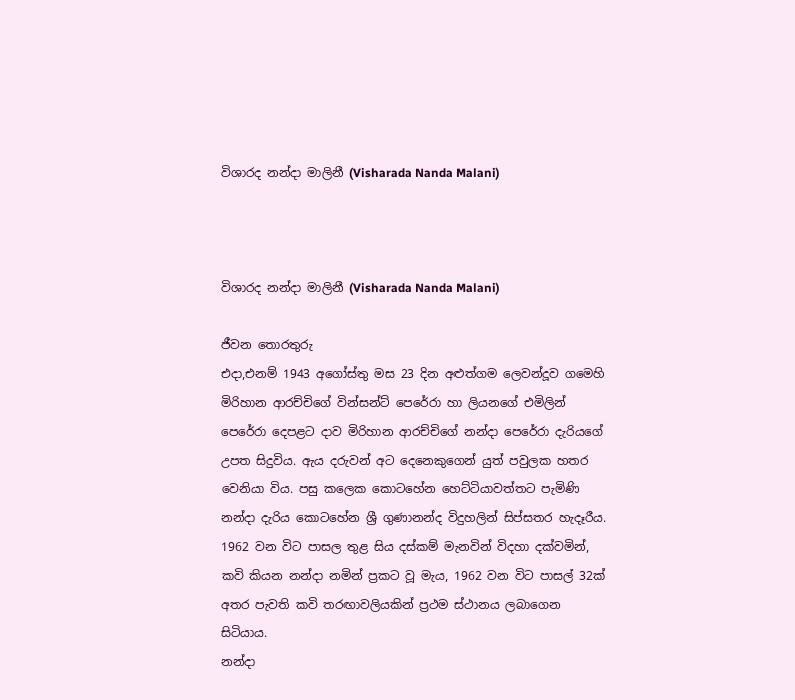විශාරද නන්දා මාලිනී (Visharada Nanda Malani)



විශාරද නන්දා මාලිනී (Visharada Nanda Malani)

ජීවන තොරතුරු
එදා,එනම් 1943 අගෝස්තු මස 23 දින අළුත්ගම ලෙවන්දූව ගමෙහි මිරිහාන ආරච්චිගේ වින්සන්ට් පෙරේරා හා ලියනගේ එමිලින් පෙරේරා දෙපළට දාව මිරිහාන ආරච්චිගේ නන්දා පෙරේරා දැරියගේ උපත සිදුවිය. ඇය දරුවන් අට දෙනෙකුගෙන් යුත් පවුලක හතර වෙනියා විය. පසු කලෙක කොටහේන හෙට්ටියාවත්තට පැමිණි නන්දා දැරිය කොටහේන ශ්‍රී ගුණානන්ද විදුහලින් සිප්සතර හැදෑරීය. 1962 වන විට පාසල තුළ සිය දස්කම් මැනවින් විදහා දක්වමින්, කවි කියන නන්දා නමින් ප්‍රකට වූ මැය, 1962 වන විට පාසල් 32ක් අතර පැවති කවි තරඟාවලියකින් ප්‍රථම ස්ථානය ලබාගෙන සිටියාය.
නන්දා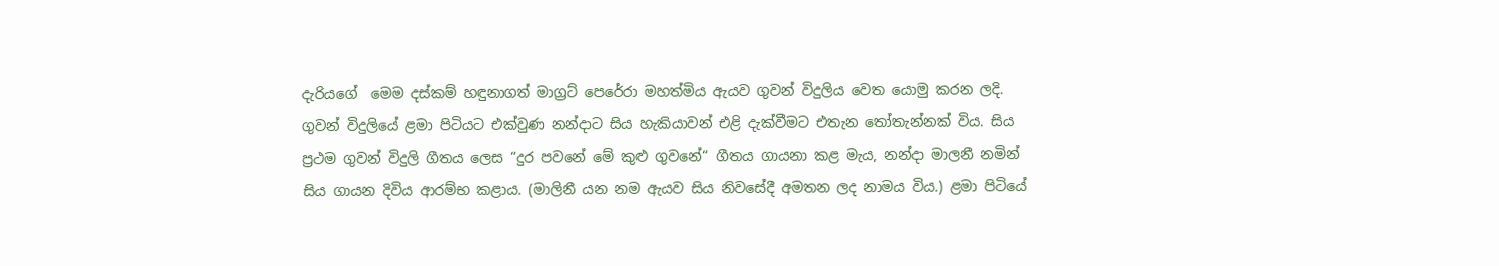දැරියගේ  මෙම දස්කම් හඳුනාගත් මාග්‍රට් පෙරේරා මහත්මිය ඇයව ගුවන් විදුලිය වෙත යොමු කරන ලදි. ගුවන් විදුලියේ ළමා පිටියට එක්වුණ නන්දාට සිය හැකියාවන් එළි දැක්වීමට එතැන තෝතැන්නක් විය. සිය ප්‍රථම ගුවන් විදුලි ගීතය ලෙස “දුර පවනේ මේ කුළු ගුවනේ“ ගීතය ගායනා කළ මැය, නන්දා මාලනී නමින් සිය ගායන දිවිය ආරම්භ කළාය. (මාලිනී යන නම ඇයව සිය නිවසේදී අමතන ලද නාමය විය.) ළමා පිටියේ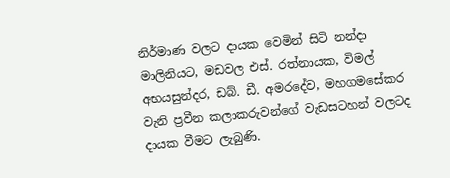නිර්මාණ වලට දායක වෙමින් සිටි නන්දා මාලිනියට, මඩවල එස්. රත්නායක, විමල් අභයසුන්දර, ඩබ්. ඩී. අමරදේව, මහගමසේකර වැනි ප්‍රවීන කලාකරුවන්ගේ වැඩසටහන් වලටද දායක වීමට ලැබුණි.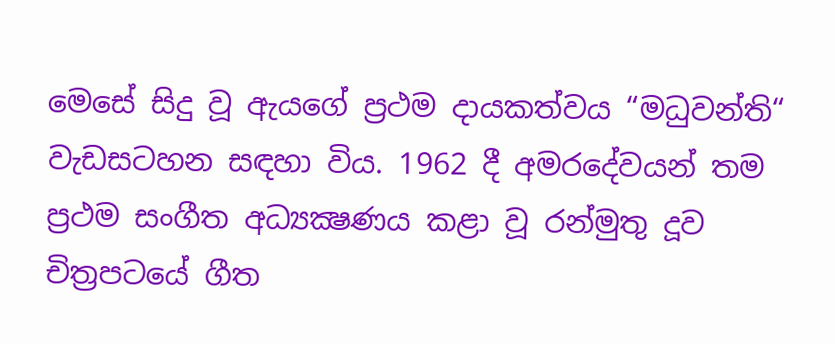මෙසේ සිදු වූ ඇයගේ ප්‍රථම දායකත්වය “මධුවන්ති“ වැඩසටහන සඳහා විය. 1962 දී අමරදේවයන් තම ප්‍රථම සංගීත අධ්‍යක්‍ෂණය කළා වූ රන්මුතු දූව චිත්‍රපටයේ ගීත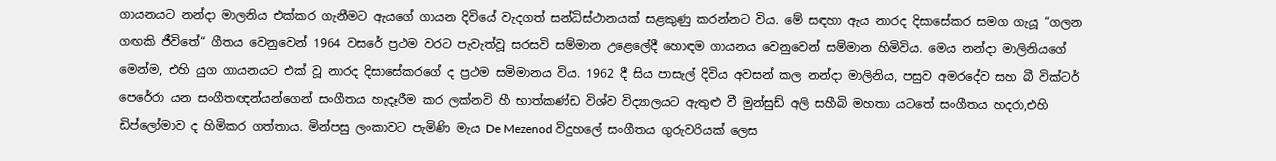ගායනයට නන්දා මාලනිය එක්කර ගැනීමට ඇයගේ ගායන දිවියේ වැදගත් සන්ධිස්ථානයක් සළකුණු කරන්නට විය. මේ සඳහා ඇය නාරද දිසාසේකර සමග ගැයූ “ගලන ගඟකි ජීවිතේ“ ගීතය වෙනුවෙන් 1964 වසරේ ප්‍රථම වරට පැවැත්වූ සරසවි සම්මාන උළෙලේදී හොඳම ගායනය වෙනුවෙන් සම්මාන හිමිවිය. මෙය නන්දා මාලිනියගේ මෙන්ම, එහි යුග ගායනයට එක් වූ නාරද දිසාසේකරගේ ද ප්‍රථම සමිමානය විය. 1962 දී සිය පාසැල් දිවිය අවසන් කල නන්දා මාලිනිය, පසුව අමරදේව සහ බී වික්ටර් පෙරේරා යන සංගීතඥන්යන්ගෙන් සංගීතය හැදෑරීම කර ලක්නවි හී භාත්කණ්ඩ විශ්ව විද්‍යාලයට ඇතුළු වී මුන්සුඩ් අලි සහීබි මහතා යටතේ සංගීතය හදරා,එහි ඩිප්ලෝමාව ද හිමිකර ගත්තාය. මින්පසු ලංකාවට පැමිණි මැය De Mezenod විදුහලේ සංගීතය ගුරුවරියක් ලෙස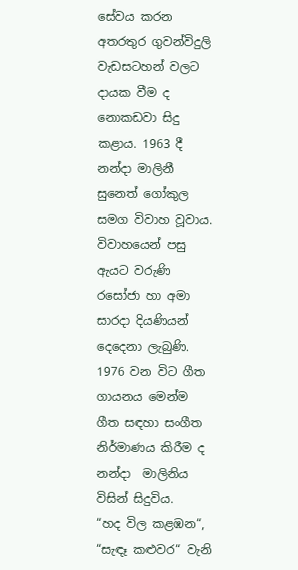සේවය කරන අතරතුර ගුවන්විදුලි වැඩසටහන් වලට දායක වීම ද නොකඩවා සිදු කළාය. 1963 දී නන්දා මාලිනී සුනෙත් ගෝකුල සමග විවාහ වූවාය. විවාහයෙන් පසු ඇයට වරුණි රසෝජා හා අමා සාරදා දියණියන් දෙදෙනා ලැබුණි. 1976 වන විට ගීත ගායනය මෙන්ම ගීත සඳහා සංගීත නිර්මාණය කිරීම ද නන්දා  මාලිනිය විසින් සිදුවිය.
“හද විල කළඹන“, “සැඳෑ කළුවර“ වැනි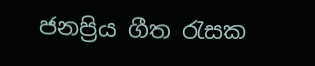ජනප්‍රිය ගීත රැසක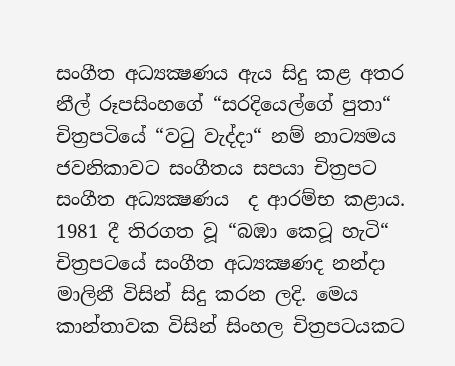සංගීත අධ්‍යක්‍ෂණය ඇය සිදු කළ අතර නීල් රූපසිංහගේ “සරදියෙල්ගේ පුතා“ චිත්‍රපටියේ “වටු වැද්දා“ නම් නාට්‍යමය ජවනිකාවට සංගීතය සපයා චිත්‍රපට සංගීත අධ්‍යක්‍ෂණය  ද ආරම්භ කළාය. 1981 දී තිරගත වූ “බඹා කෙටූ හැටි“ චිත්‍රපටයේ සංගීත අධ්‍යක්‍ෂණද නන්දා මාලිනී විසින් සිදු කරන ලදි. මෙය කාන්තාවක විසින් සිංහල චිත්‍රපටයකට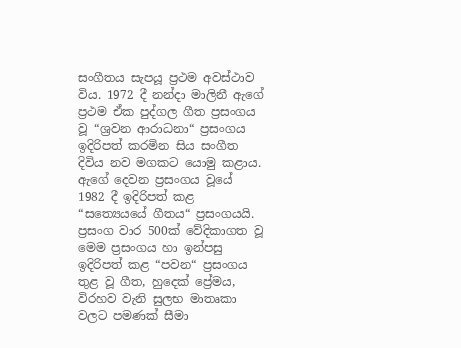සංගීතය සැපයූ ප්‍රථම අවස්ථාව විය. 1972 දී නන්දා මාලිනී ඇගේ ප්‍රථම ඒක පුද්ගල ගීත ප්‍රසංගය වූ “ශ්‍රවන ආරාධනා“ ප්‍රසංගය ඉදිරිපත් කරමින සිය සංගීත දිවිය නව මගකට යොමු කළාය.
ඇගේ දෙවන ප්‍රසංගය වූයේ 1982 දී ඉදිරිපත් කළ “සත්‍යෙයයේ ගීතය“ ප්‍රසංගයයි. ප්‍රසංග වාර 500ක් වේදිකාගත වූ මෙම ප්‍රසංගය හා ඉන්පසු ඉදිරිපත් කළ “පවන“ ප්‍රසංගය තුළ වූ ගීත, හුදෙක් ප්‍රේමය, විරහව වැනි සුලභ මාතෘකා වලට පමණක් සීමා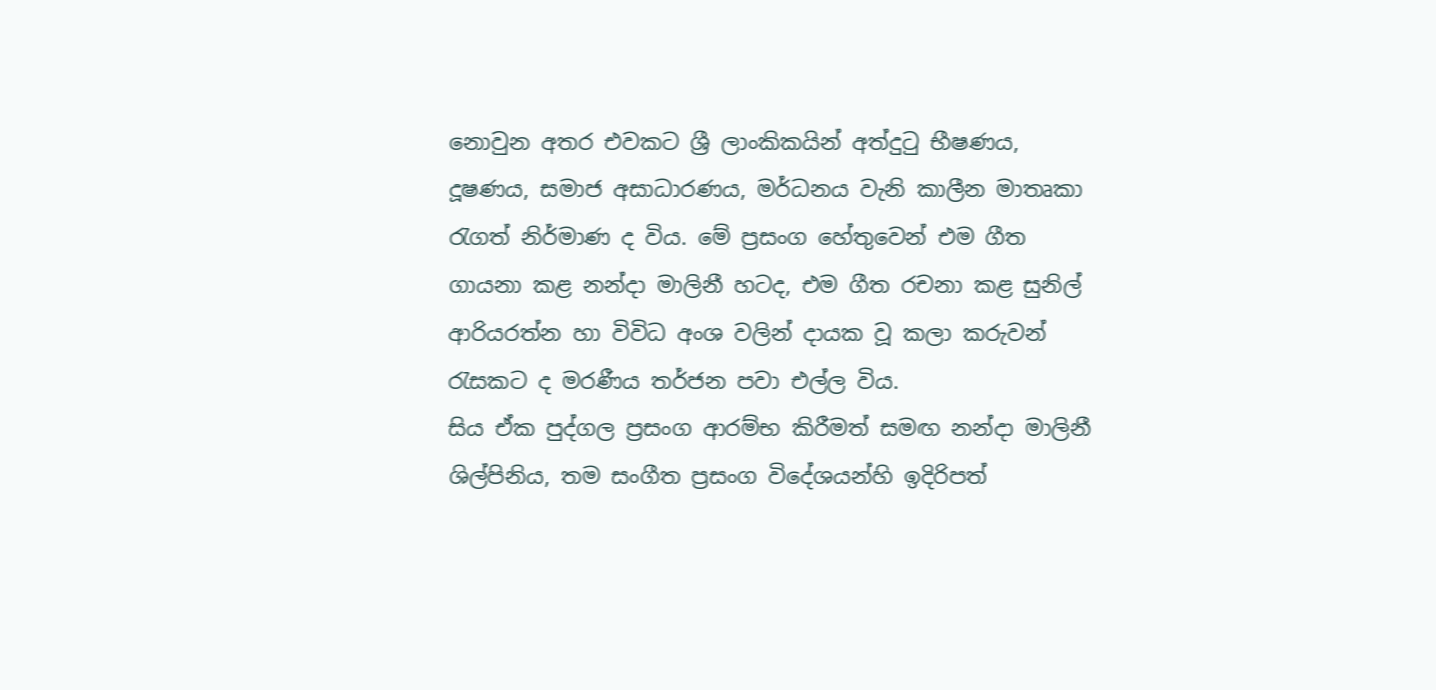නොවුන අතර එවකට ශ්‍රී ලාංකිකයින් අත්දුටු භීෂණය, දූෂණය, සමාජ අසාධාරණය, මර්ධනය වැනි කාලීන මාතෘකා රැගත් නිර්මාණ ද විය. මේ ප්‍රසංග හේතුවෙන් එම ගීත ගායනා කළ නන්දා මාලිනී හටද, එම ගීත රචනා කළ සුනිල් ආරියරත්න හා විවිධ අංශ වලින් දායක වූ කලා කරුවන් රැසකට ද මරණීය තර්ජන පවා එල්ල විය.
සිය ඒක පුද්ගල ප්‍රසංග ආරම්භ කිරීමත් සමඟ නන්දා මාලිනී ශිල්පිනිය, තම සංගීත ප්‍රසංග විදේශයන්හි ඉදිරිපත්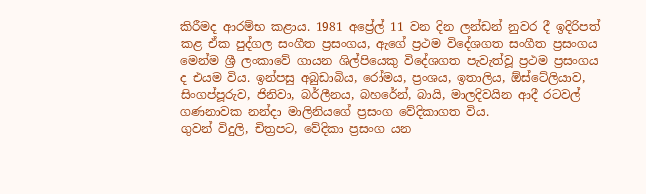කිරීමද ආරම්භ කළාය. 1981 අප්‍රේල් 11 වන දින ලන්ඩන් නුවර දී ඉදිරිපත් කළ ඒක පුද්ගල සංගීත ප්‍රසංගය, ඇගේ ප්‍රථම විදේශගත සංගීත ප්‍රසංගය මෙන්ම ශ්‍රී ලංකාවේ ගායන ශිල්පියෙකු විදේශගත පැවැත්වූ ප්‍රථම ප්‍රසංගය ද එයම විය. ඉන්පසු අබුඩාබිය, රෝමය, ප්‍රංශය, ඉතාලිය, ඕස්ටේලියාව, සිංගප්පූරුව, ජිනිවා, බර්ලීනය, බහරේන්, බායි, මාලදිවයින ආදී රටවල් ගණනාවක නන්දා මාලිනියගේ ප්‍රසංග වේදිකාගත විය.
ගුවන් විදුලි, චිත්‍රපට, වේදිකා ප්‍රසංග යන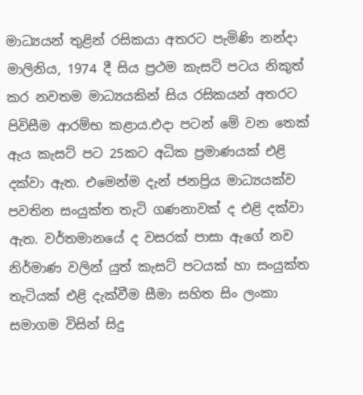මාධ්‍යයන් තුළින් රසිකයා අතරට පැමිණි නන්දා මාලිනිය, 1974 දී සිය ප්‍රථම කැසට් පටය නිකුත් කර නවතම මාධ්‍යයකින් සිය රසිකයන් අතරට පිවිසීම ආරම්භ කළාය.එදා පටන් මේ වන තෙක් ඇය කැසට් පට 25කට අධික ප්‍රමාණයක් එළි දක්වා ඇත. එමෙන්ම දැන් ජනප්‍රිය මාධ්‍යයක්ව පවතින සංයුක්ත තැටි ගණනාවක් ද එළි දක්වා ඇත. වර්තමානයේ ද වසරක් පාසා ඇගේ නව නිර්මාණ වලින් යුත් කැසට් පටයක් හා සංයුක්ත තැටියක් එළි දැක්වීම සීමා සහිත සිං ලංකා සමාගම විසින් සිදු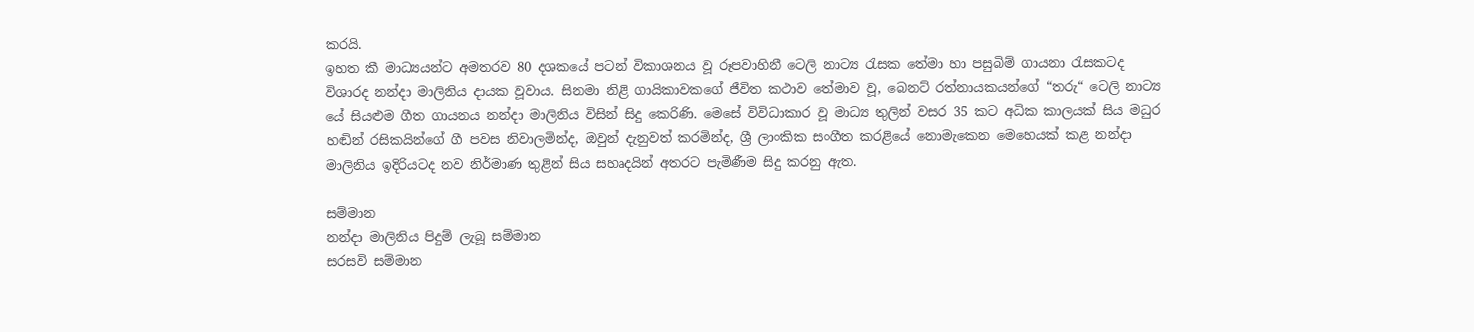කරයි.
ඉහත කී මාධ්‍යයන්ට අමතරව 80 දශකයේ පටන් විකාශනය වූ රූපවාහිනී ටෙලි නාට්‍ය රැසක තේමා හා පසුබිම් ගායනා රැසකටද විශාරද නන්දා මාලිනිය දායක වූවාය. සිනමා නිළි ගායිකාවකගේ ජීවිත කථාව තේමාව වූ, බෙනට් රත්නායකයන්ගේ “තරු“ ටෙලි නාට්‍ය යේ සියළුම ගීත ගායනය නන්දා මාලිනිය විසින් සිදු කෙරිණි. මෙසේ විවිධාකාර වූ මාධ්‍ය තුලින් වසර 35 කට අධික කාලයක් සිය මධුර හඬින් රසිකයින්ගේ ගී පවස නිවාලමින්ද, ඔවුන් දැනුවත් කරමින්ද, ශ්‍රී ලාංකික සංගීත කරළියේ නොමැකෙන මෙහෙයක් කළ නන්දා මාලිනිය ඉදිරියටද නව නිර්මාණ තුළින් සිය සහෘදයින් අතරට පැමිණීම සිදු කරනු ඇත.

සම්මාන
නන්දා මාලිනිය පිදුම් ලැබූ සම්මාන
සරසවි සම්මාන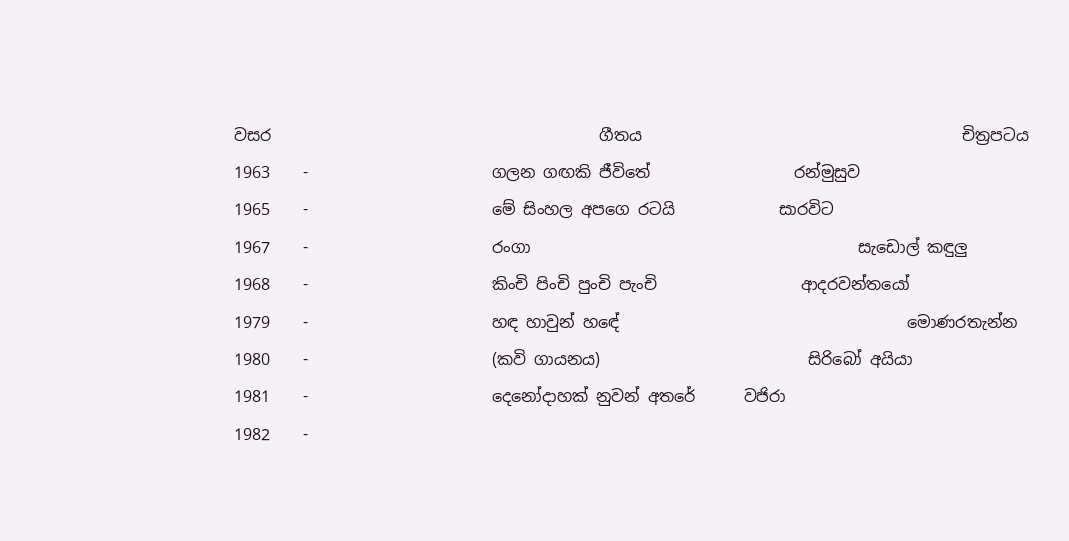වසර                                         ගීතය                                        චිත්‍රපටය
1963    -                       ගලන ගඟකි ජීවිතේ                  රන්මුසුව
1965    -                       මේ සිංහල අපගෙ රටයි             සාරවිට
1967    -                       රංගා                                         සැඩොල් කඳුලු
1968    -                       කිංචි පිංචි පුංචි පැංචි                  ආදරවන්තයෝ
1979    -                       හඳ හාවුන් හඳේ                                    මොණරතැන්න
1980    -                       (කවි ගායනය)                          සිරිබෝ අයියා
1981    -                       දෙනෝදාහක් නුවන් අතරේ      වජිරා
1982    -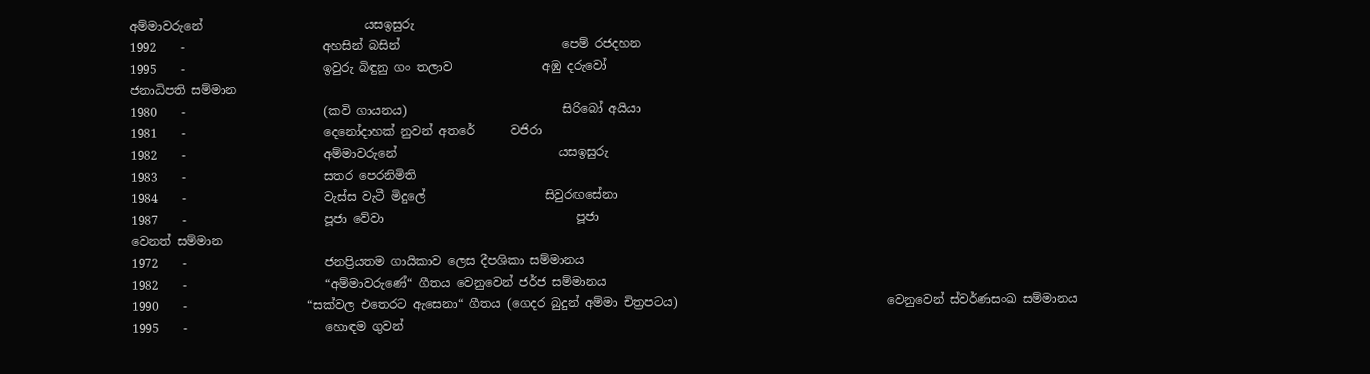අම්මාවරුනේ                           යසඉසුරු
1992    -                       අහසින් බසින්                           පෙම් රජදහන
1995    -                       ඉවුරු බිඳුනු ගං තලාව               අඹු දරුවෝ
ජනාධිපති සම්මාන
1980    -                       (කවි ගායනය)                          සිරිබෝ අයියා
1981    -                       දෙනෝදාහක් නුවන් අතරේ      වජිරා
1982    -                       අම්මාවරුනේ                           යසඉසුරු
1983    -                       සතර පෙරනිමිති
1984    -                       වැස්ස වැටී මිදුලේ                    සිවුරඟසේනා
1987    -                       පූජා වේවා                                පූජා
වෙනත් සම්මාන
1972    -                       ජනප්‍රියතම ගායිකාව ලෙස දීපශිකා සම්මානය
1982    -                       “අම්මාවරුණේ“ ගීතය වෙනුවෙන් ජර්ජ සම්මානය
1990    -                    “සක්වල එතෙරට ඇසෙනා“ ගීතය (ගෙදර බුදුන් අම්මා චිත්‍රපටය)                                   වෙනුවෙන් ස්වර්ණසංඛ සම්මානය
1995    -                       හොඳම ගුවන්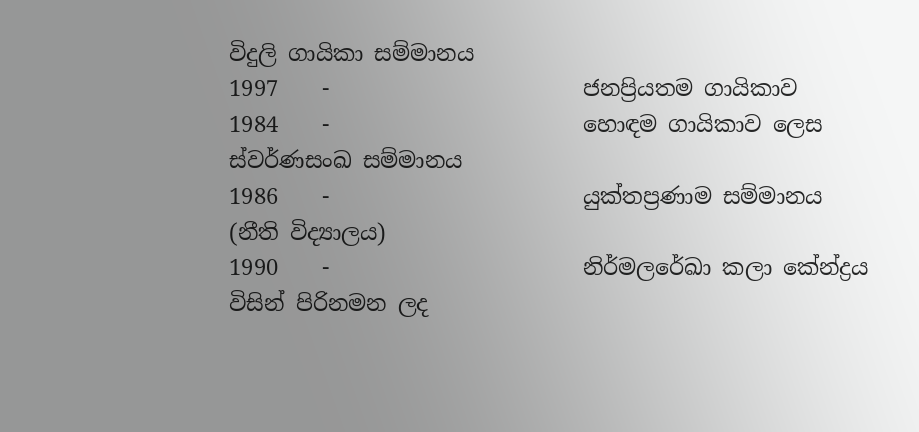විදුලි ගායිකා සම්මානය
1997    -                       ජනප්‍රියතම ගායිකාව
1984    -                       හොඳම ගායිකාව ලෙස ස්වර්ණසංඛ සම්මානය
1986    -                       යුක්තප්‍රණාම සම්මානය (නීති විද්‍යාලය)
1990    -                       නිර්මලරේඛා කලා කේන්ද්‍රය විසින් පිරිනමන ලද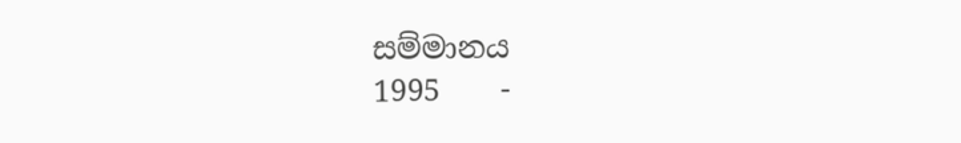සම්මානය
1995    -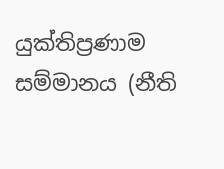යුක්තිප්‍රණාම සම්මානය (නීති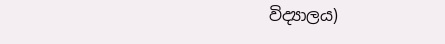විද්‍යාලය)